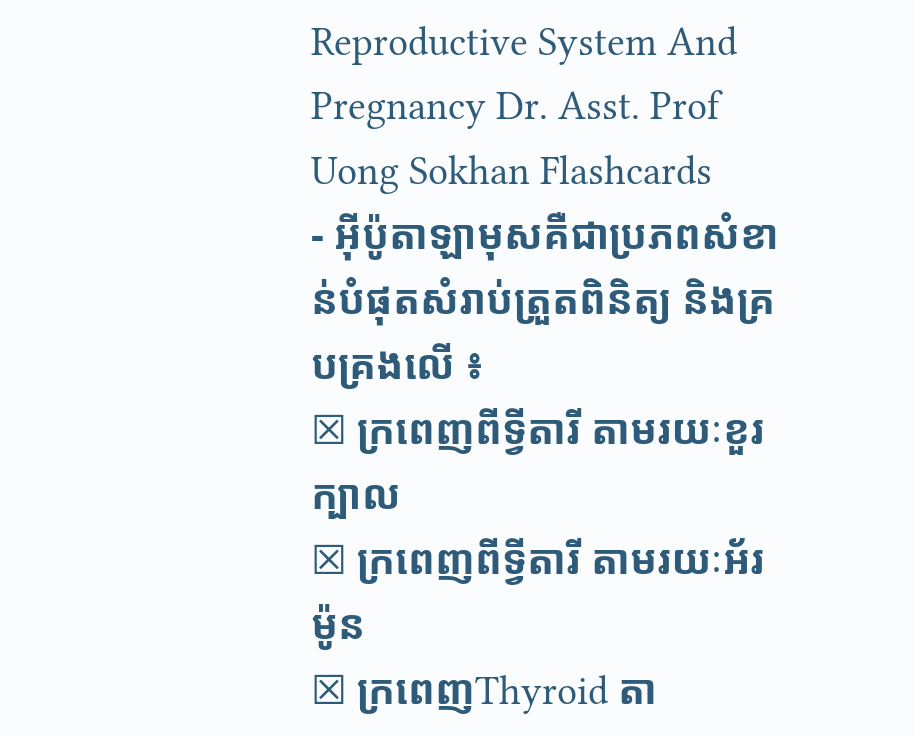Reproductive System And Pregnancy Dr. Asst. Prof Uong Sokhan Flashcards
- អ៊ីប៉ូតាឡាមុសគឺជាប្រភពសំខាន់បំផុតសំរាប់ត្រួតពិនិត្យ និងគ្របគ្រងលើ ៖
☒ ក្រពេញពីទ្វីតារី តាមរយៈខួរក្បាល
☒ ក្រពេញពីទ្វីតារី តាមរយៈអ័រម៉ូន
☒ ក្រពេញThyroid តា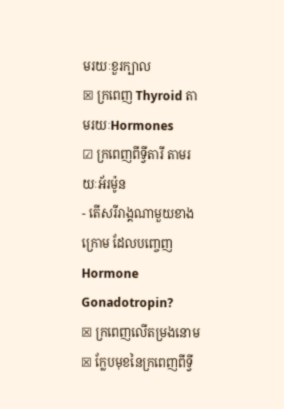មរយៈខួរក្បាល
☒ ក្រពេញ Thyroid តាមរយៈHormones
☑ ក្រពេញពីទ្វីតារី តាមរយៈអ័រម៉ូន
- តើសរីរាង្គណាមួយខាងក្រោម ដែលបញ្ចេញ Hormone Gonadotropin?
☒ ក្រពេញលើតម្រងនោម
☒ ក្លែបមុខនៃក្រពេញពីទ្វី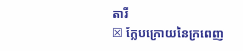តារី
☒ ក្លែបក្រោយនៃក្រពេញ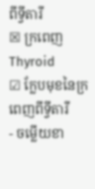ពីទ្វីតារី
☒ ក្រពេញ Thyroid
☑ ក្លែបមុខនៃក្រពេញពីទ្វីតារី
- ចម្លើយខា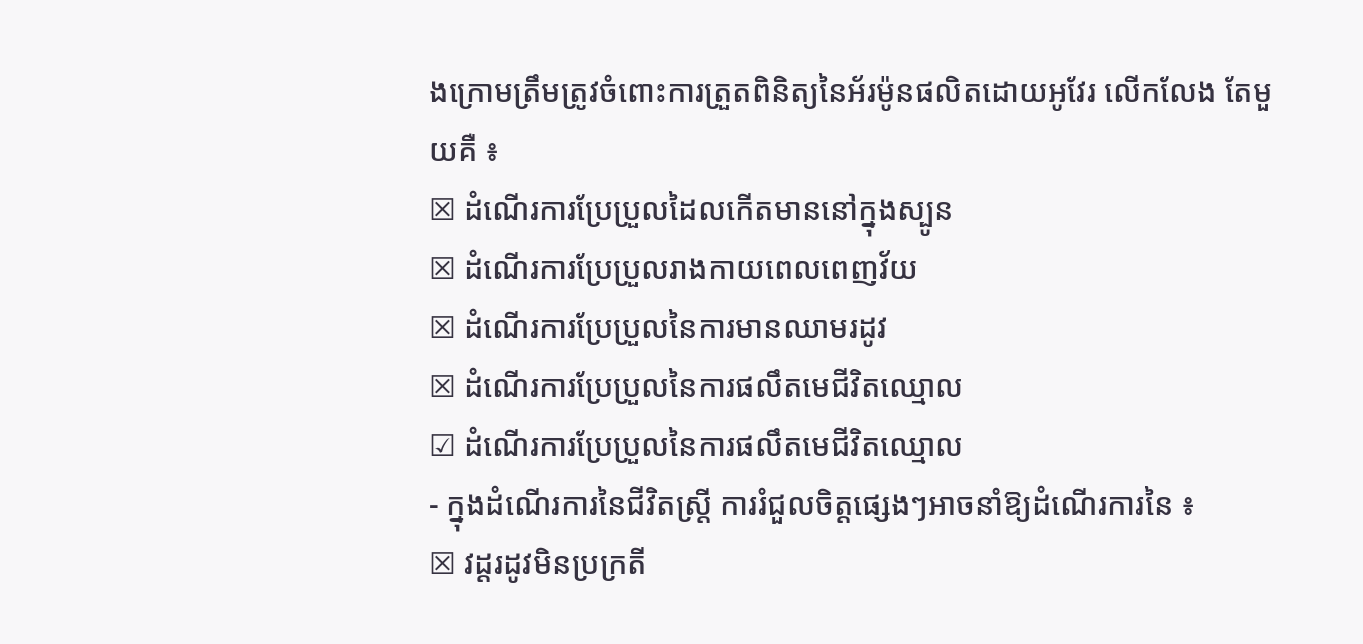ងក្រោមត្រឹមត្រូវចំពោះការត្រួតពិនិត្យនៃអ័រម៉ូនផលិតដោយអូវែរ លើកលែង តែមួយគឺ ៖
☒ ដំណើរការប្រែប្រួលដៃលកើតមាននៅក្នុងស្បូន
☒ ដំណើរការប្រែប្រួលរាងកាយពេលពេញវ័យ
☒ ដំណើរការប្រែប្រួលនៃការមានឈាមរដូវ
☒ ដំណើរការប្រែប្រួលនៃការផលឹតមេជីវិតឈ្មោល
☑ ដំណើរការប្រែប្រួលនៃការផលឹតមេជីវិតឈ្មោល
- ក្នុងដំណើរការនៃជីវិតស្ត្រី ការរំជួលចិត្ដផ្សេងៗអាចនាំឱ្យដំណើរការនៃ ៖
☒ វដ្ដរដូវមិនប្រក្រតី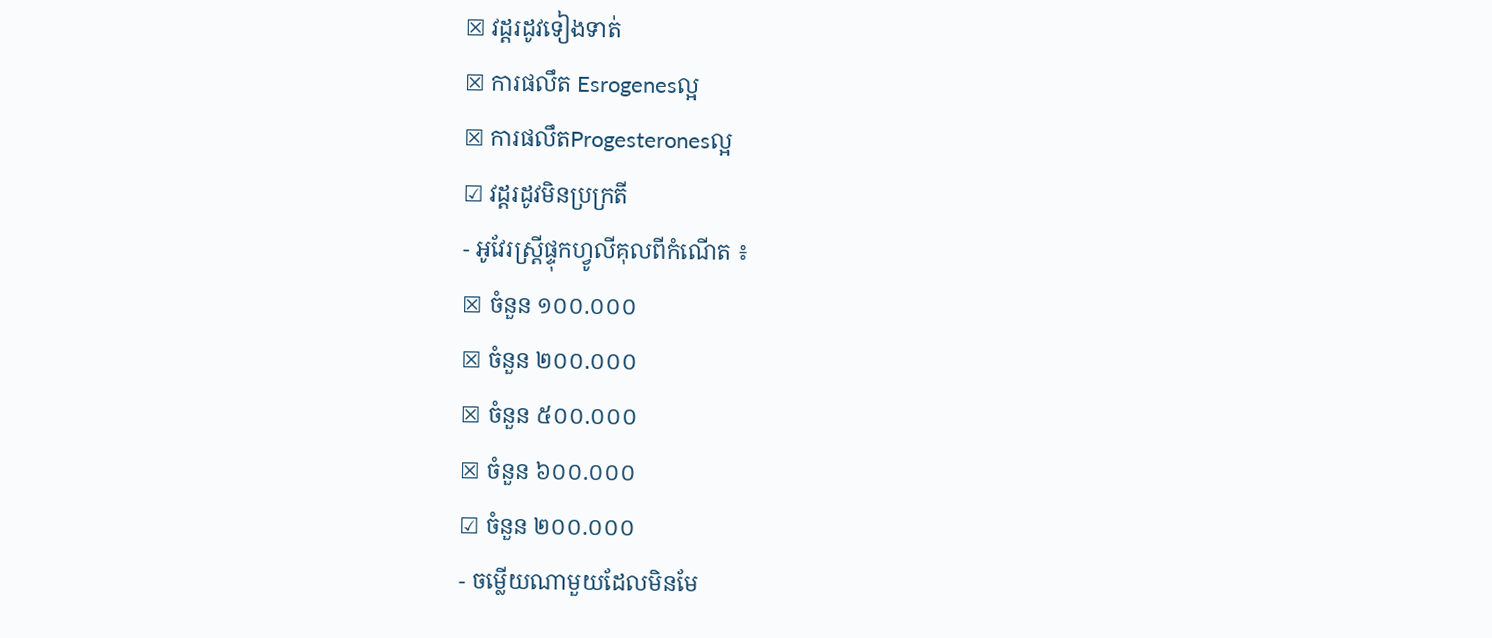☒ វដ្ដរដូវទៀងទាត់
☒ ការផលឹត Esrogenesល្អ
☒ ការផលឹតProgesteronesល្អ
☑ វដ្ដរដូវមិនប្រក្រតី
- អូវែរស្ដ្រីផ្ទុកហ្វូលីគុលពីកំណើត ៖
☒ ចំនួន ១០០.០០០
☒ ចំនួន ២០០.០០០
☒ ចំនួន ៥០០.០០០
☒ ចំនួន ៦០០.០០០
☑ ចំនួន ២០០.០០០
- ចម្លើយណាមួយដែលមិនមែ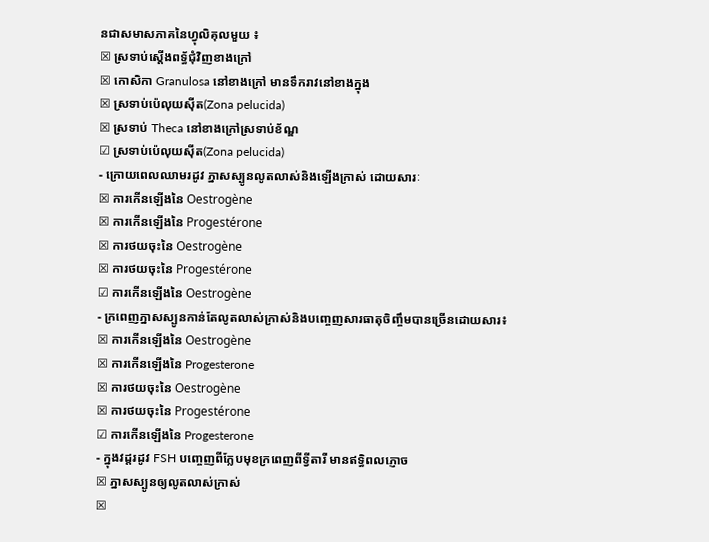នជាសមាសភាគនៃហ្វុលិគុលមួយ ៖
☒ ស្រទាប់ស្ដើងពទ្ធ័ជុំវិញខាងក្រៅ
☒ កោសិកា Granulosa នៅខាងក្រៅ មានទឹករាវនៅខាងក្នុង
☒ ស្រទាប់ប៉េលុយស៊ីត(Zona pelucida)
☒ ស្រទាប់ Theca នៅខាងក្រៅស្រទាប់ខ័ណ្ឌ
☑ ស្រទាប់ប៉េលុយស៊ីត(Zona pelucida)
- ក្រោយពេលឈាមរដូវ ភ្នាសស្បូនលូតលាស់និងឡើងក្រាស់ ដោយសារៈ
☒ ការកើនឡើងនៃ Oestrogène
☒ ការកើនឡើងនៃ Progestérone
☒ ការថយចុះនៃ Oestrogène
☒ ការថយចុះនៃ Progestérone
☑ ការកើនឡើងនៃ Oestrogène
- ក្រពេញភ្នាសស្បូនកាន់តែលូតលាស់ក្រាស់និងបញ្ចេញសារធាតុចិញ្ចឹមបានច្រើនដោយសារ៖
☒ ការកើនឡើងនៃ Oestrogène
☒ ការកើនឡើងនៃ Progesterone
☒ ការថយចុះនៃ Oestrogène
☒ ការថយចុះនៃ Progestérone
☑ ការកើនឡើងនៃ Progesterone
- ក្នុងវដ្តរដូវ FSH បញ្ចេញពីក្លែបមុខក្រពេញពីទ្វីតារី មានឥទ្ធិពលភ្ញោច
☒ ភ្នាសស្បូនឲ្យលូតលាស់ក្រាស់
☒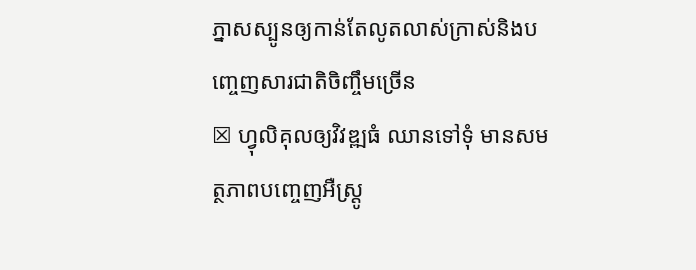ភ្នាសស្បូនឲ្យកាន់តែលូតលាស់ក្រាស់និងបញ្ចេញសារជាតិចិញ្ចឹមច្រើន
☒ ហ្វុលិគុលឲ្យវិវឌ្ឍធំ ឈានទៅទុំ មានសមត្ថភាពបញ្ចេញអឺស្រ្តូ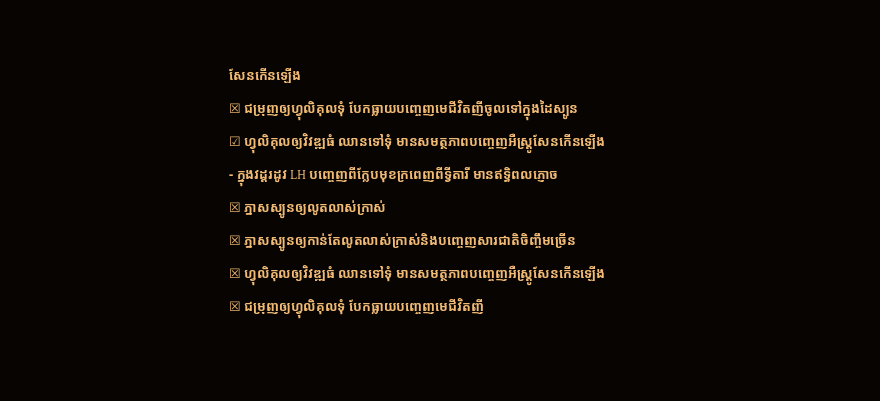សែនកើនឡើង
☒ ជម្រុញឲ្យហ្វុលិគុលទុំ បែកធ្លាយបញ្ចេញមេជីវិតញីចូលទៅក្នុងដៃស្បូន
☑ ហ្វុលិគុលឲ្យវិវឌ្ឍធំ ឈានទៅទុំ មានសមត្ថភាពបញ្ចេញអឺស្រ្តូសែនកើនឡើង
- ក្នុងវដ្តរដូវ LH បញ្ចេញពីក្លែបមុខក្រពេញពីទ្វីតារី មានឥទ្ធិពលភ្ញោច
☒ ភ្នាសស្បូនឲ្យលូតលាស់ក្រាស់
☒ ភ្នាសស្បូនឲ្យកាន់តែលូតលាស់ក្រាស់និងបញ្ចេញសារជាតិចិញ្ចឹមច្រើន
☒ ហ្វុលិគុលឲ្យវិវឌ្ឍធំ ឈានទៅទុំ មានសមត្ថភាពបញ្ចេញអឺស្រ្តូសែនកើនឡើង
☒ ជម្រុញឲ្យហ្វុលិគុលទុំ បែកធ្លាយបញ្ចេញមេជីវិតញី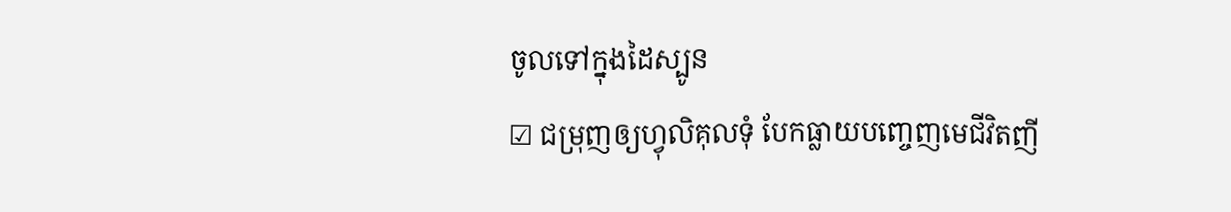ចូលទៅក្នុងដៃស្បូន
☑ ជម្រុញឲ្យហ្វុលិគុលទុំ បែកធ្លាយបញ្ចេញមេជីវិតញី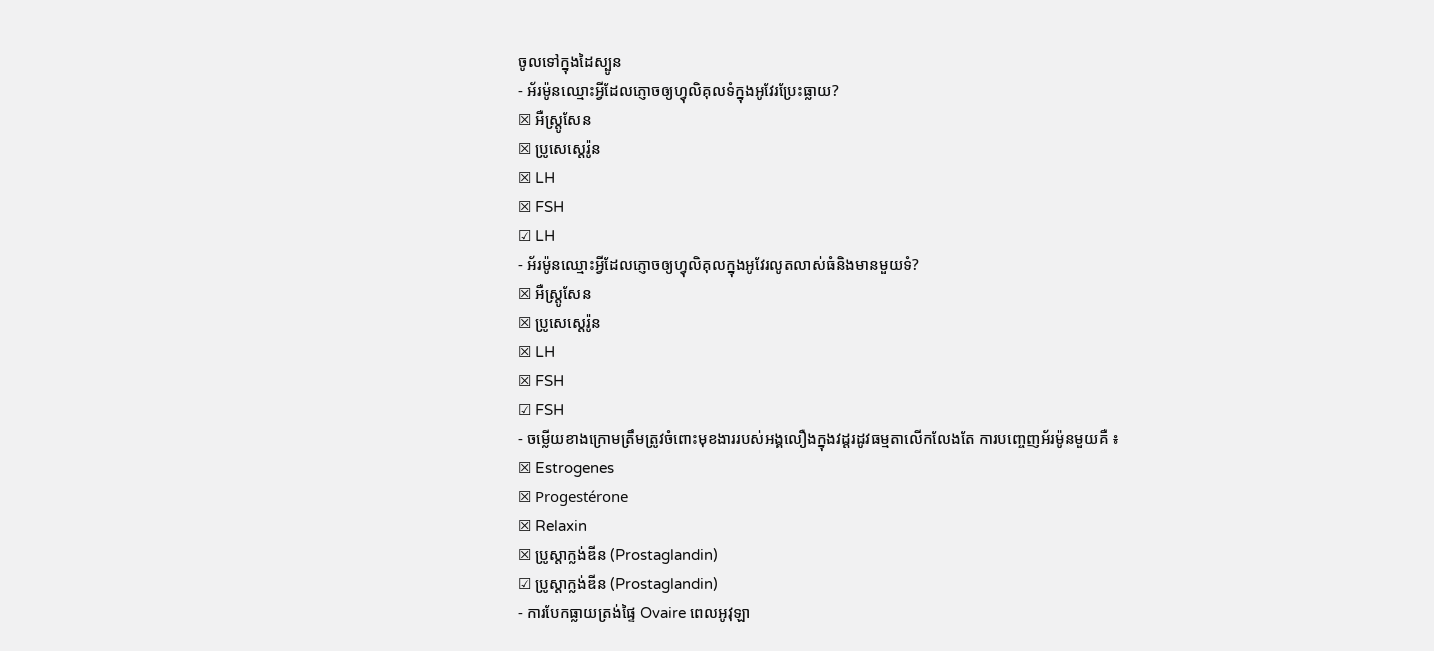ចូលទៅក្នុងដៃស្បូន
- អ័រម៉ូនឈ្មោះអ្វីដែលភ្ញោចឲ្យហ្វុលិគុលទំក្នុងអូវែរប្រែះធ្លាយ?
☒ អឺស្តូ្រសែន
☒ ប្រូសេស្តេរ៉ូន
☒ LH
☒ FSH
☑ LH
- អ័រម៉ូនឈ្មោះអ្វីដែលភ្ញោចឲ្យហ្វុលិគុលក្នុងអូវែរលូតលាស់ធំនិងមានមួយទំ?
☒ អឺស្តូ្រសែន
☒ ប្រូសេស្តេរ៉ូន
☒ LH
☒ FSH
☑ FSH
- ចម្លើយខាងក្រោមត្រឹមត្រូវចំពោះមុខងាររបស់អង្គលឿងក្នុងវដ្តរដូវធម្មតាលើកលែងតែ ការបញ្ចេញអ័រម៉ូនមួយគឺ ៖
☒ Estrogenes
☒ Progestérone
☒ Relaxin
☒ ប្រូស្តាក្លង់ឌីន (Prostaglandin)
☑ ប្រូស្តាក្លង់ឌីន (Prostaglandin)
- ការបែកធ្លាយត្រង់ផ្ទៃ Ovaire ពេលអូវុឡា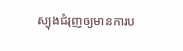ស្យុងជំរុញឲ្យមានការប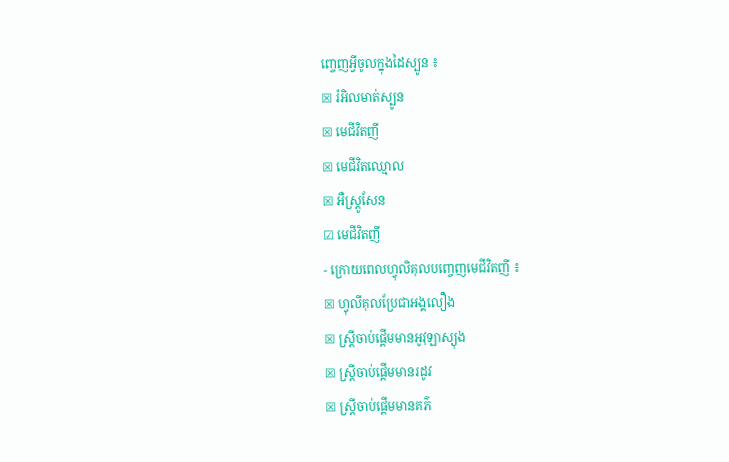ញ្ចេញអ្វីចូលក្នុងដៃស្បូន ៖
☒ រំអិលមាត់ស្បូន
☒ មេជីវិតញី
☒ មេជីវិតឈ្មោល
☒ អឺស្តូ្រសែន
☑ មេជីវិតញី
- ក្រោយពេលហ្វុលិគុលបញ្ចេញមេជីវិតញី ៖
☒ ហ្វុលីគុលប្រែជាអង្គលឿង
☒ ស្ត្រីចាប់ផ្ដើមមានអូវុឡាស្យុង
☒ ស្ដ្រីចាប់ផ្ដើមមានរដូវ
☒ ស្ត្រីចាប់ផ្តើមមានគភ៌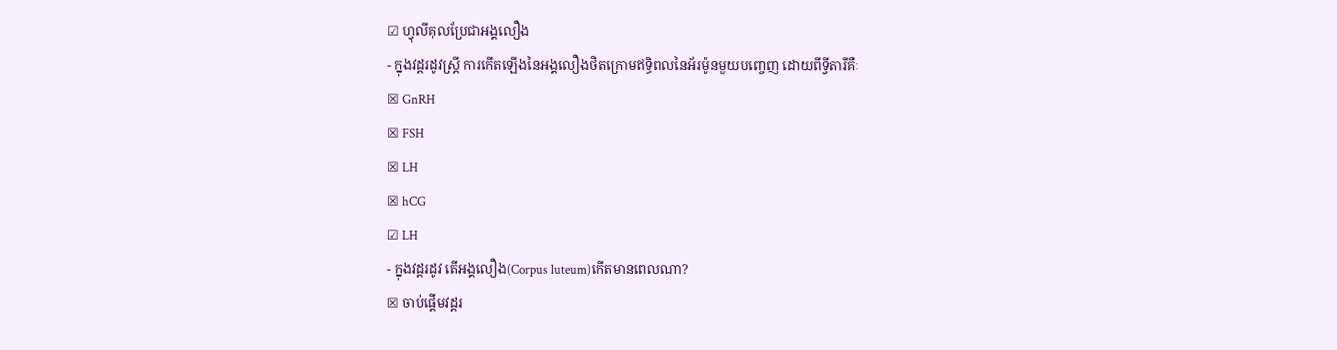☑ ហ្វុលីគុលប្រែជាអង្គលឿង
- ក្នុងវដ្តរដូវស្ត្រី ការកើតឡើងនៃអង្គលឿងថិតក្រោមឥទ្ធិពលនៃអ័រម៉ូនមួយបញ្ចេញ ដោយពីទ្វីតារីគឺៈ
☒ GnRH
☒ FSH
☒ LH
☒ hCG
☑ LH
- ក្នុងវដ្តរដូវ តើអង្គលឿង(Corpus luteum)កើតមានពេលណា?
☒ ចាប់ផ្តើមវដ្តរ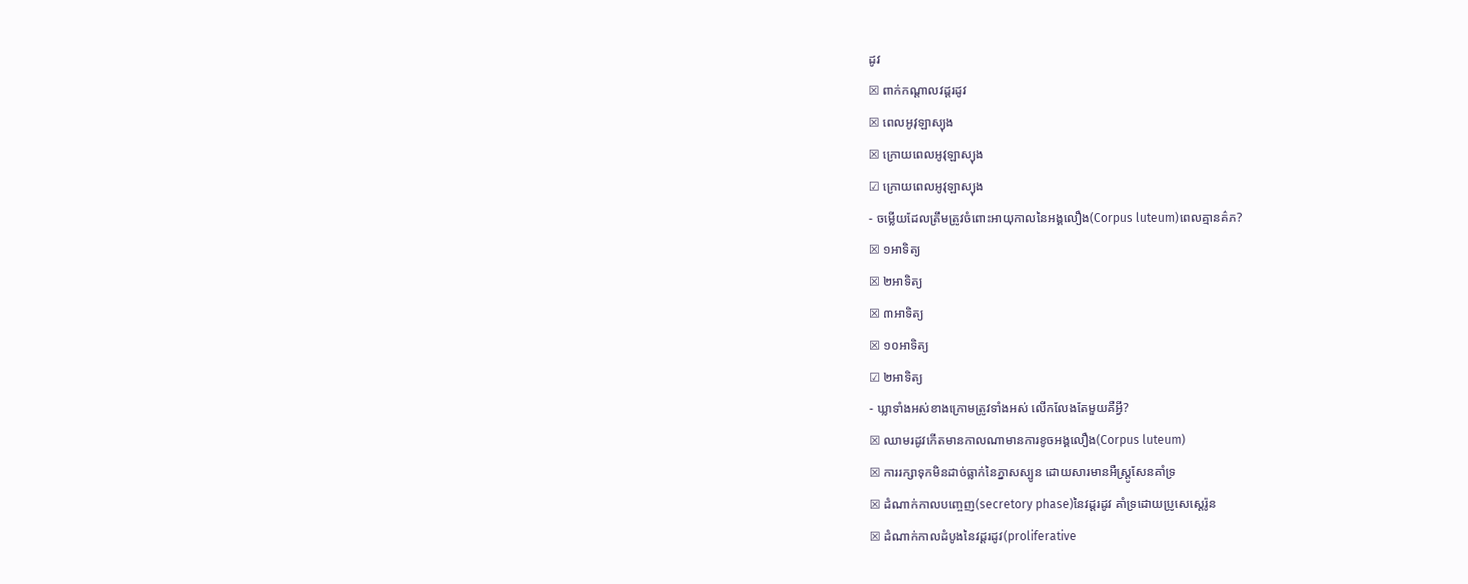ដូវ
☒ ពាក់កណ្តាលវដ្តរដូវ
☒ ពេលអូវុឡាស្យុង
☒ ក្រោយពេលអូវុឡាស្យុង
☑ ក្រោយពេលអូវុឡាស្យុង
- ចម្លើយដែលត្រឹមត្រូវចំពោះអាយុកាលនៃអង្គលឿង(Corpus luteum)ពេលគ្មានគ៌ភ?
☒ ១អាទិត្យ
☒ ២អាទិត្យ
☒ ៣អាទិត្យ
☒ ១០អាទិត្យ
☑ ២អាទិត្យ
- ឃ្លាទាំងអស់ខាងក្រោមត្រូវទាំងអស់ លើកលែងតែមួយគឺអ្វី?
☒ ឈាមរដូវកើតមានកាលណាមានការខូចអង្គលឿង(Corpus luteum)
☒ ការរក្សាទុកមិនដាច់ធ្លាក់នៃភ្នាសស្បូន ដោយសារមានអឺស្ត្រូសែនគាំទ្រ
☒ ដំណាក់កាលបញ្ចេញ(secretory phase)នៃវដ្តរដូវ គាំទ្រដោយប្រូសេស្តេរ៉ូន
☒ ដំណាក់កាលដំបូងនៃវដ្តរដូវ(proliferative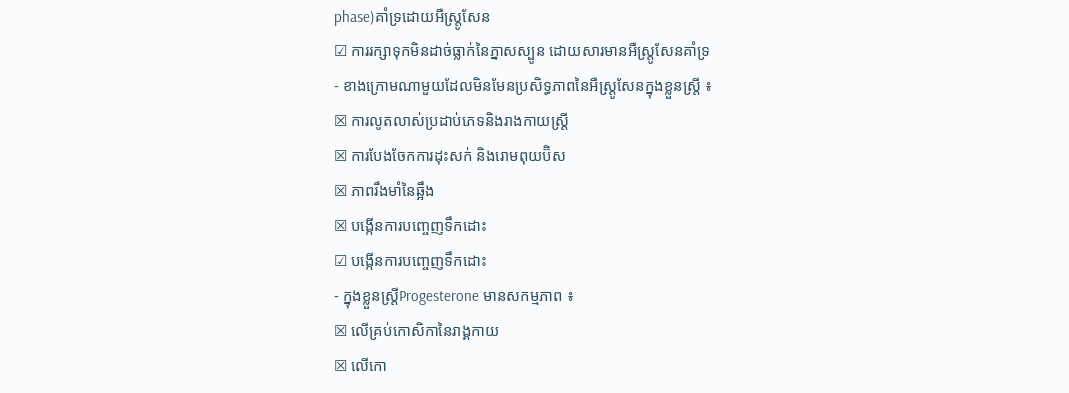phase)គាំទ្រដោយអឺស្ត្រូសែន
☑ ការរក្សាទុកមិនដាច់ធ្លាក់នៃភ្នាសស្បូន ដោយសារមានអឺស្ត្រូសែនគាំទ្រ
- ខាងក្រោមណាមួយដែលមិនមែនប្រសិទ្ធភាពនៃអឺស្ត្រូសែនក្នុងខ្លួនស្ត្រី ៖
☒ ការលូតលាស់ប្រដាប់ភេទនិងរាងកាយស្ត្រី
☒ ការបែងចែកការដុះសក់ និងរោមពុយប៊ិស
☒ ភាពរឹងមាំនៃឆ្អឹង
☒ បង្កើនការបញ្ចេញទឹកដោះ
☑ បង្កើនការបញ្ចេញទឹកដោះ
- ក្នុងខ្លួនស្រ្តីProgesterone មានសកម្មភាព ៖
☒ លើគ្រប់កោសិកានៃរាង្គកាយ
☒ លើកោ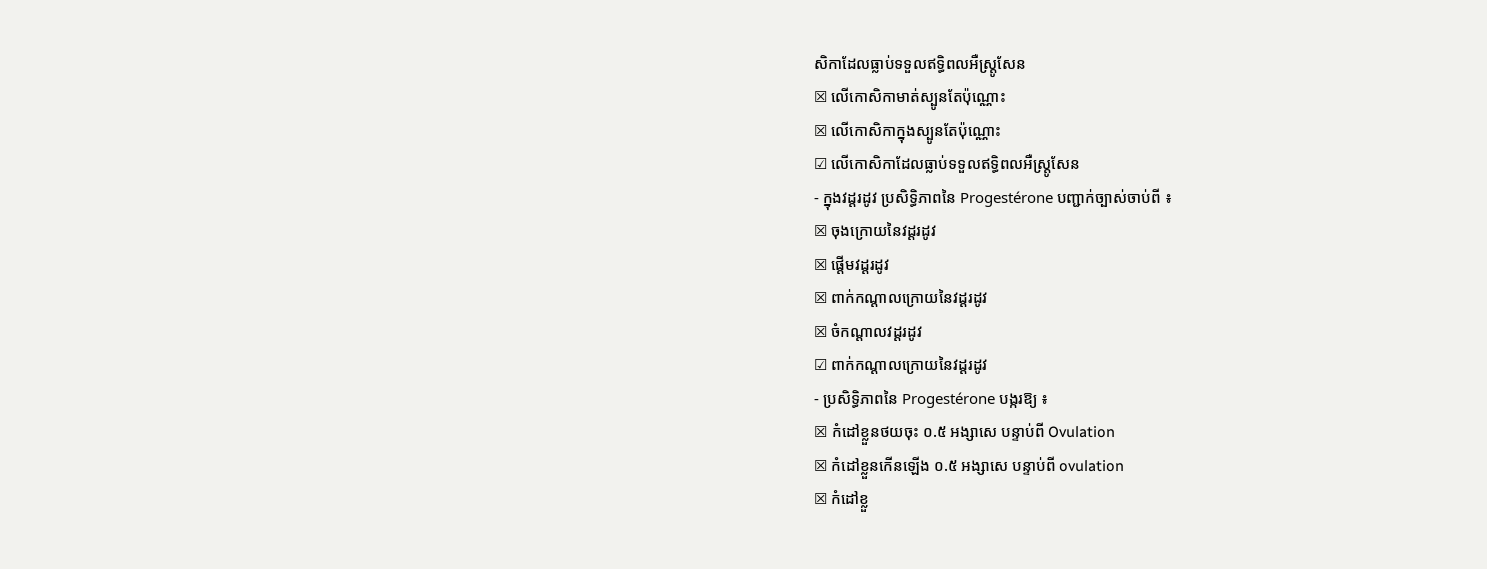សិកាដែលធ្លាប់ទទួលឥទ្ធិពលអឺស្ត្រូសែន
☒ លើកោសិកាមាត់ស្បូនតែប៉ុណ្ណោះ
☒ លើកោសិកាក្នុងស្បូនតែប៉ុណ្ណោះ
☑ លើកោសិកាដែលធ្លាប់ទទួលឥទ្ធិពលអឺស្ត្រូសែន
- ក្នុងវដ្តរដូវ ប្រសិទ្ធិភាពនៃ Progestérone បញ្ជាក់ច្បាស់ចាប់ពី ៖
☒ ចុងក្រោយនៃវដ្ដរដូវ
☒ ផ្តើមវដ្ដរដូវ
☒ ពាក់កណ្ដាលក្រោយនៃវដ្ដរដូវ
☒ ចំកណ្ដាលវដ្ដរដូវ
☑ ពាក់កណ្ដាលក្រោយនៃវដ្ដរដូវ
- ប្រសិទ្ធិភាពនៃ Progestérone បង្ករឱ្យ ៖
☒ កំដៅខ្លួនថយចុះ ០.៥ អង្សាសេ បន្ទាប់ពី Ovulation
☒ កំដៅខ្លួនកើនឡើង ០.៥ អង្សាសេ បន្ទាប់ពី ovulation
☒ កំដៅខ្លួ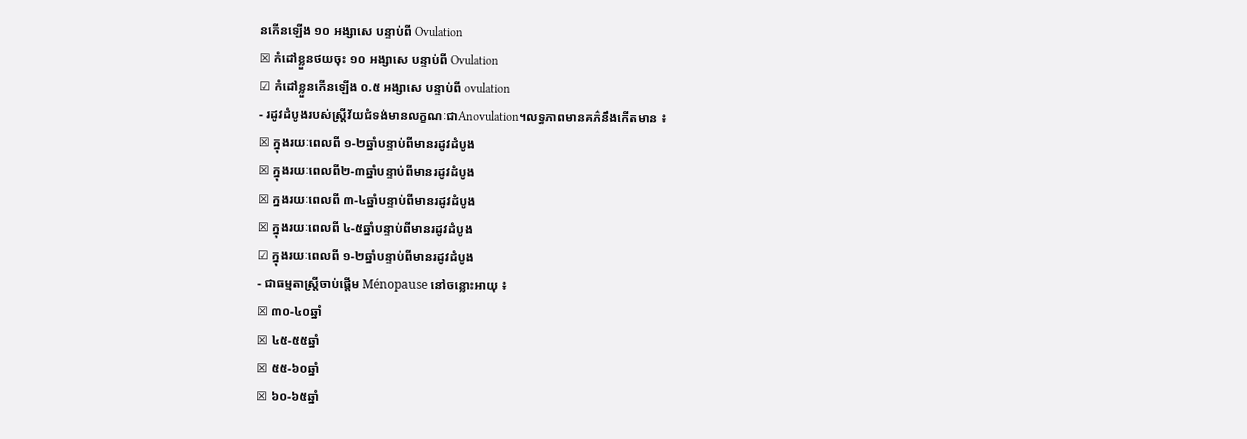នកើនឡើង ១០ អង្សាសេ បន្ទាប់ពី Ovulation
☒ កំដៅខ្លួនថយចុះ ១០ អង្សាសេ បន្ទាប់ពី Ovulation
☑ កំដៅខ្លួនកើនឡើង ០.៥ អង្សាសេ បន្ទាប់ពី ovulation
- រដូវដំបូងរបស់ស្ដ្រីវ័យជំទង់មានលក្ខណៈជាAnovulation។លទ្ធភាពមានគភ៌នឹងកើតមាន ៖
☒ ក្នុងរយៈពេលពី ១-២ឆ្នាំបន្ទាប់ពីមានរដូវដំបូង
☒ ក្នុងរយៈពេលពី២-៣ឆ្នាំបន្ទាប់ពីមានរដូវដំបូង
☒ ក្នងរយៈពេលពី ៣-៤ឆ្នាំបន្ទាប់ពីមានរដូវដំបូង
☒ ក្នុងរយៈពេលពី ៤-៥ឆ្នាំបន្ទាប់ពីមានរដូវដំបូង
☑ ក្នុងរយៈពេលពី ១-២ឆ្នាំបន្ទាប់ពីមានរដូវដំបូង
- ជាធម្មតាស្ដ្រីចាប់ផ្ដើម Ménopause នៅចន្លោះអាយុ ៖
☒ ៣០-៤០ឆ្នាំ
☒ ៤៥-៥៥ឆ្នាំ
☒ ៥៥-៦០ឆ្នាំ
☒ ៦០-៦៥ឆ្នាំ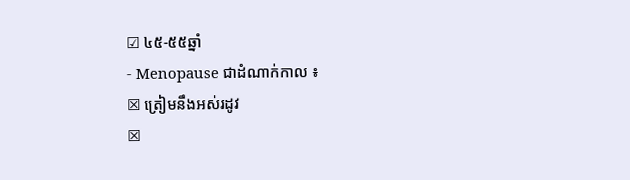☑ ៤៥-៥៥ឆ្នាំ
- Menopause ជាដំណាក់កាល ៖
☒ ត្រៀមនឹងអស់រដូវ
☒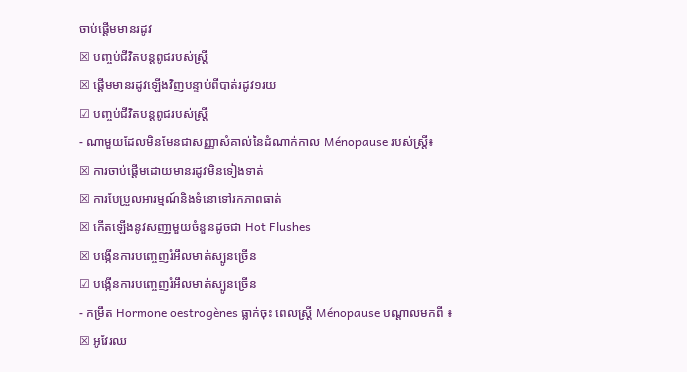ចាប់ផ្ដើមមានរដូវ
☒ បញ្ចប់ជីវិតបន្ដពូជរបស់ស្ដ្រី
☒ ផ្ដើមមានរដូវឡើងវិញបន្ទាប់ពីបាត់រដូវ១រយ
☑ បញ្ចប់ជីវិតបន្ដពូជរបស់ស្ដ្រី
- ណាមួយដែលមិនមែនជាសញ្ញាសំគាល់នៃដំណាក់កាល Ménopause របស់ស្ត្រី៖
☒ ការចាប់ផ្ដើមដោយមានរដូវមិនទៀងទាត់
☒ ការបែប្រួលអារម្មណ៍និងទំនោទៅរកភាពធាត់
☒ កើតឡើងនូវសញា្ញមួយចំនួនដូចជា Hot Flushes
☒ បង្កើនការបញ្ចេញរំអឹលមាត់ស្បូនច្រើន
☑ បង្កើនការបញ្ចេញរំអឹលមាត់ស្បូនច្រើន
- កម្រឹត Hormone oestrogènes ធ្លាក់ចុះ ពេលស្ត្រី Ménopause បណ្ដាលមកពី ៖
☒ អូវែរឈ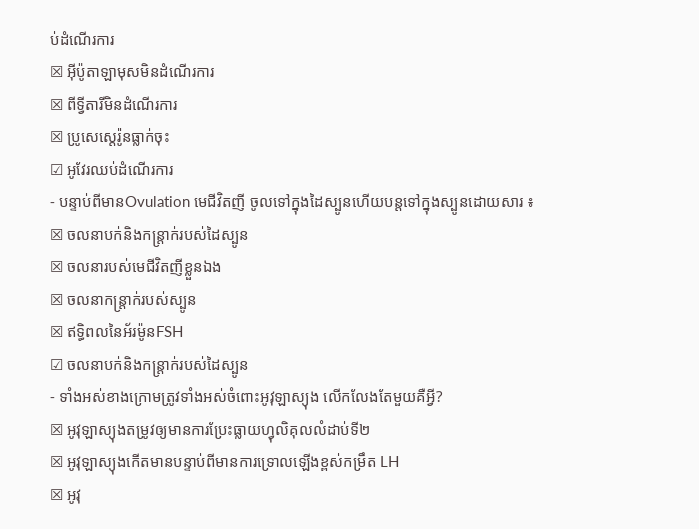ប់ដំណើរការ
☒ អ៊ីប៉ូតាឡាមុសមិនដំណើរការ
☒ ពីទ្វីតារីមិនដំណើរការ
☒ ប្រូសេស្តេរ៉ូនធ្លាក់ចុះ
☑ អូវែរឈប់ដំណើរការ
- បន្ទាប់ពីមានOvulation មេជីវិតញី ចូលទៅក្នុងដៃស្បូនហើយបន្ដទៅក្នុងស្បូនដោយសារ ៖
☒ ចលនាបក់និងកន្ដ្រាក់របស់ដៃស្បូន
☒ ចលនារបស់មេជីវិតញីខ្លួនឯង
☒ ចលនាកន្រ្តាក់របស់ស្បូន
☒ ឥទ្ធិពលនៃអ័រម៉ូនFSH
☑ ចលនាបក់និងកន្ដ្រាក់របស់ដៃស្បូន
- ទាំងអស់ខាងក្រោមត្រូវទាំងអស់ចំពោះអូវុឡាស្យុង លើកលែងតែមួយគឺអ្វី?
☒ អូវុឡាស្យុងតម្រូវឲ្យមានការប្រែះធ្លាយហ្វុលិគុលលំដាប់ទី២
☒ អូវុឡាស្យុងកើតមានបន្ទាប់ពីមានការទ្រោលឡើងខ្ពស់កម្រឹត LH
☒ អូវុ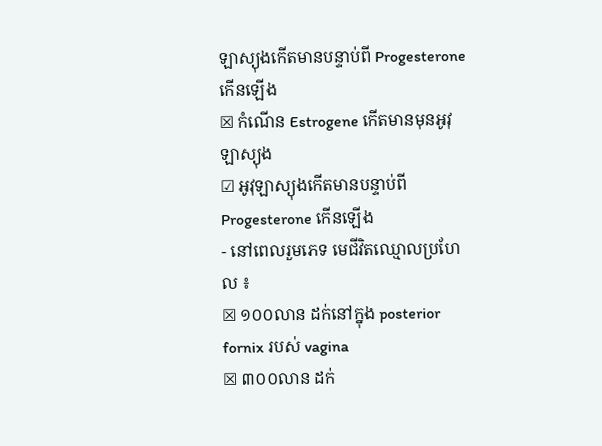ឡាស្យុងកើតមានបន្ទាប់ពី Progesterone កើនឡើង
☒ កំណើន Estrogene កើតមានមុនអូវុឡាស្យុង
☑ អូវុឡាស្យុងកើតមានបន្ទាប់ពី Progesterone កើនឡើង
- នៅពេលរួមភេទ មេជីវិតឈ្មោលប្រហែល ៖
☒ ១០០លាន ដក់នៅក្នុង posterior fornix របស់ vagina
☒ ៣០០លាន ដក់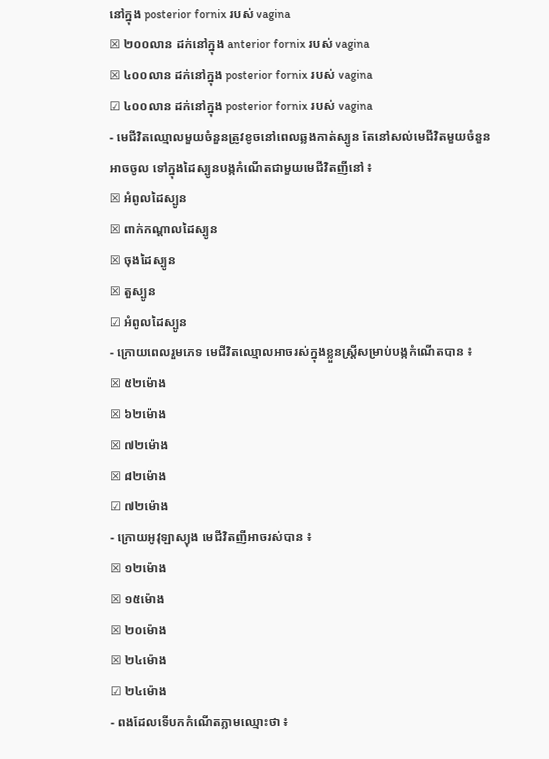នៅក្នុង posterior fornix របស់ vagina
☒ ២០០លាន ដក់នៅក្នុង anterior fornix របស់ vagina
☒ ៤០០លាន ដក់នៅក្នុង posterior fornix របស់ vagina
☑ ៤០០លាន ដក់នៅក្នុង posterior fornix របស់ vagina
- មេជីវិតឈ្មោលមួយចំនួនត្រូវខូចនៅពេលឆ្លងកាត់ស្បូន តែនៅសល់មេជីវិតមួយចំនួនអាចចូល ទៅក្នុងដៃស្បូនបង្កកំណើតជាមួយមេជីវិតញីនៅ ៖
☒ អំពូលដៃស្បូន
☒ ពាក់កណ្ដាលដៃស្បូន
☒ ចុងដៃស្បូន
☒ តួស្បូន
☑ អំពូលដៃស្បូន
- ក្រោយពេលរួមភេទ មេជីវិតឈ្មោលអាចរស់ក្នុងខ្លួនស្ត្រីសម្រាប់បង្កកំណើតបាន ៖
☒ ៥២ម៉ោង
☒ ៦២ម៉ោង
☒ ៧២ម៉ោង
☒ ៨២ម៉ោង
☑ ៧២ម៉ោង
- ក្រោយអូវុឡាស្យុង មេជីវិតញីអាចរស់បាន ៖
☒ ១២ម៉ោង
☒ ១៥ម៉ោង
☒ ២០ម៉ោង
☒ ២៤ម៉ោង
☑ ២៤ម៉ោង
- ពងដែលទើបកកំណើតភ្លាមឈ្មោះថា ៖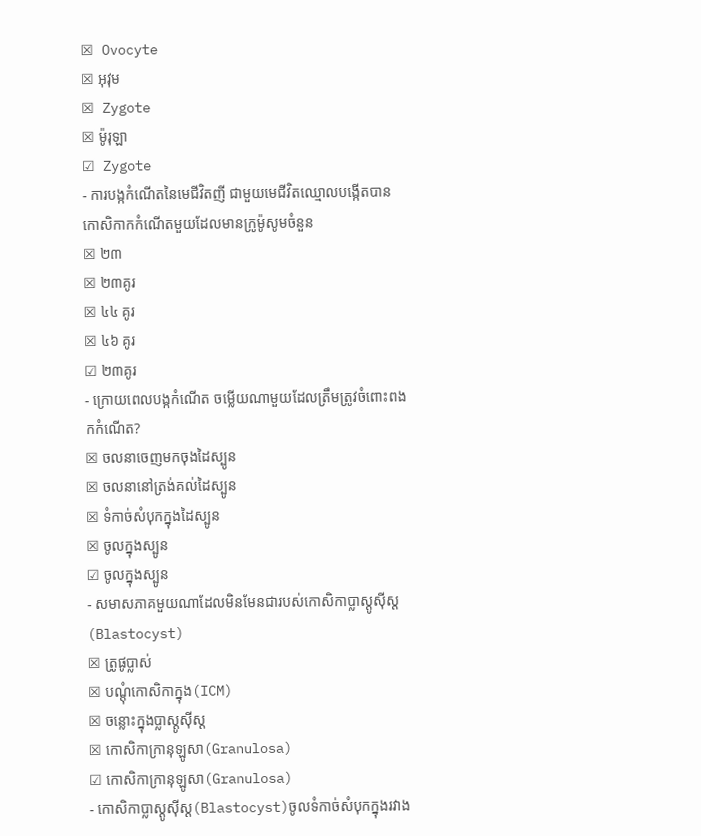☒ Ovocyte
☒ អុវុម
☒ Zygote
☒ ម៉ូរុឡា
☑ Zygote
- ការបង្កកំណើតនៃមេជីវិតញី ជាមួយមេជីវិតឈ្មោលបង្កើតបានកោសិកាកកំណើតមួយដែលមានក្រូម៉ូសូមចំនួន
☒ ២៣
☒ ២៣គូរ
☒ ៤៤ គូរ
☒ ៤៦ គូរ
☑ ២៣គូរ
- ក្រោយពេលបង្កកំណើត ចម្លើយណាមួយដែលត្រឹមត្រូវចំពោះពងកកំណើត?
☒ ចលនាចេញមកចុងដៃស្បូន
☒ ចលនានៅត្រង់គល់ដៃស្បូន
☒ ទំកាច់សំបុកក្នុងដៃស្បូន
☒ ចូលក្នុងស្បូន
☑ ចូលក្នុងស្បូន
- សមាសភាគមួយណាដែលមិនមែនជារបស់កោសិកាប្លាស្តូស៊ីស្ត(Blastocyst)
☒ ត្រូផូប្លាស់
☒ បណ្តុំកោសិកាក្នុង(ICM)
☒ ចន្លោះក្នុងប្លាស្តូស៊ីស្ត
☒ កោសិកាក្រានុឡូសា(Granulosa)
☑ កោសិកាក្រានុឡូសា(Granulosa)
- កោសិកាប្លាស្តូស៊ីស្ត(Blastocyst)ចូលទំកាច់សំបុកក្នុងរវាង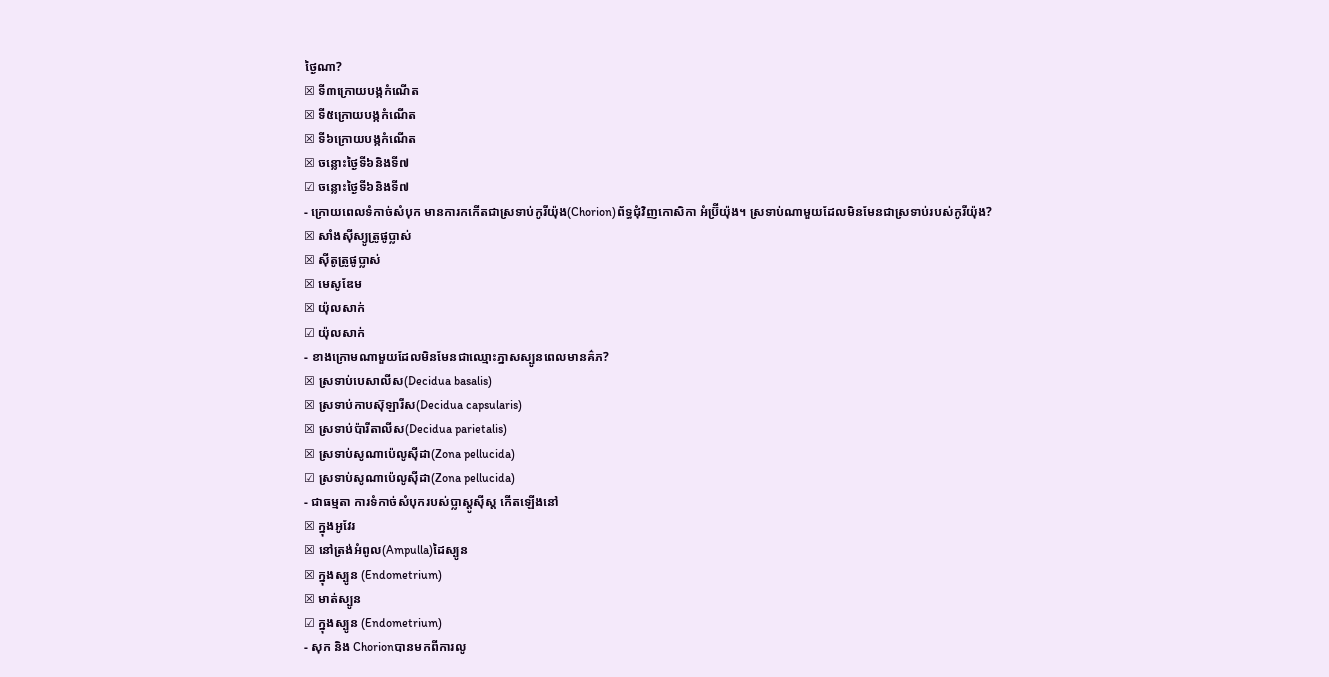ថ្ងៃណា?
☒ ទី៣ក្រោយបង្កកំណើត
☒ ទី៥ក្រោយបង្កកំណើត
☒ ទី៦ក្រោយបង្កកំណើត
☒ ចន្លោះថ្ងៃទី៦និងទី៧
☑ ចន្លោះថ្ងៃទី៦និងទី៧
- ក្រោយពេលទំកាច់សំបុក មានការកកើតជាស្រទាប់កូរីយ៉ុង(Chorion)ព័ទ្ធជុំវិញកោសិកា អំប្រ៊ីយ៉ុង។ ស្រទាប់ណាមួយដែលមិនមែនជាស្រទាប់របស់កូរីយ៉ុង?
☒ សាំងស៊ីស្យូត្រូផូប្លាស់
☒ ស៊ីតូត្រូផូប្លាស់
☒ មេសូឌែម
☒ យ៉ុលសាក់
☑ យ៉ុលសាក់
- ខាងក្រោមណាមួយដែលមិនមែនជាឈ្មោះភ្នាសស្បូនពេលមានគ៌ភ?
☒ ស្រទាប់បេសាលីស(Decidua basalis)
☒ ស្រទាប់កាបស៊ុឡារីស(Decidua capsularis)
☒ ស្រទាប់ប៉ារីតាលីស(Decidua parietalis)
☒ ស្រទាប់សូណាប៉េលូស៊ីដា(Zona pellucida)
☑ ស្រទាប់សូណាប៉េលូស៊ីដា(Zona pellucida)
- ជាធម្មតា ការទំកាច់សំបុករបស់ប្លាស្តូស៊ីស្ត កើតឡើងនៅ
☒ ក្នុងអូវែរ
☒ នៅត្រង់អំពូល(Ampulla)ដៃស្បូន
☒ ក្នុងស្បូន (Endometrium)
☒ មាត់ស្បូន
☑ ក្នុងស្បូន (Endometrium)
- សុក និង Chorionបានមកពីការលូ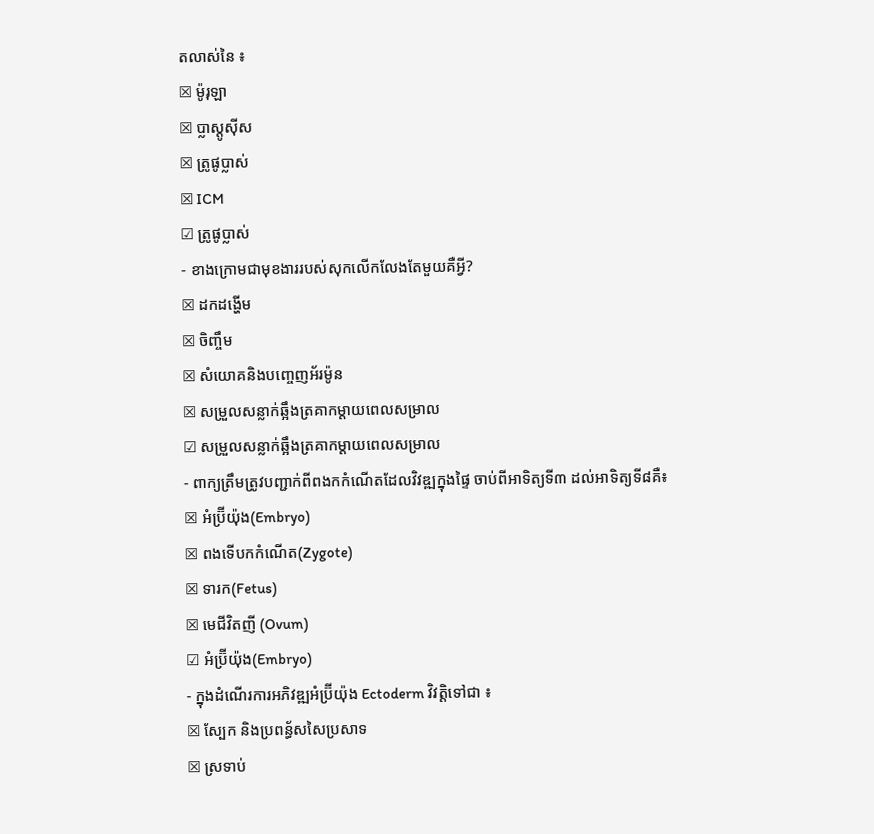តលាស់នៃ ៖
☒ ម៉ូរុឡា
☒ ប្លាស្តូស៊ីស
☒ ត្រូផូប្លាស់
☒ ICM
☑ ត្រូផូប្លាស់
- ខាងក្រោមជាមុខងាររបស់សុកលើកលែងតែមួយគឺអ្វី?
☒ ដកដង្ហើម
☒ ចិញ្ចឹម
☒ សំយោគនិងបញ្ចេញអ័រម៉ូន
☒ សម្រួលសន្លាក់ឆ្អឹងត្រគាកម្តាយពេលសម្រាល
☑ សម្រួលសន្លាក់ឆ្អឹងត្រគាកម្តាយពេលសម្រាល
- ពាក្យត្រឹមត្រូវបញ្ជាក់ពីពងកកំណើតដែលវិវឌ្ឍក្នុងផ្ទៃ ចាប់ពីអាទិត្យទី៣ ដល់អាទិត្យទី៨គឺ៖
☒ អំប្រ៊ីយ៉ុង(Embryo)
☒ ពងទើបកកំណើត(Zygote)
☒ ទារក(Fetus)
☒ មេជីវិតញី (Ovum)
☑ អំប្រ៊ីយ៉ុង(Embryo)
- ក្នុងដំណើរការអភិវឌ្ឍអំប្រ៊ីយ៉ុង Ectoderm វិវត្ដិទៅជា ៖
☒ ស្បែក និងប្រពន្ធ័សសៃប្រសាទ
☒ ស្រទាប់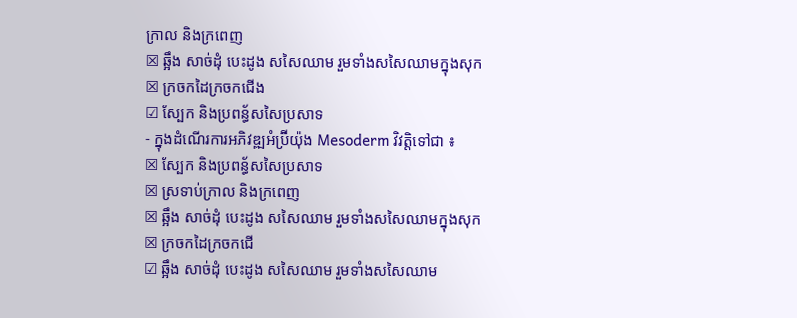ក្រាល និងក្រពេញ
☒ ឆ្អឹង សាច់ដុំ បេះដូង សសៃឈាម រួមទាំងសសៃឈាមក្នុងសុក
☒ ក្រចកដៃក្រចកជើង
☑ ស្បែក និងប្រពន្ធ័សសៃប្រសាទ
- ក្នុងដំណើរការអភិវឌ្ឍអំប្រ៊ីយ៉ុង Mesoderm វិវត្ដិទៅជា ៖
☒ ស្បែក និងប្រពន្ធ័សសៃប្រសាទ
☒ ស្រទាប់ក្រាល និងក្រពេញ
☒ ឆ្អឹង សាច់ដុំ បេះដូង សសៃឈាម រួមទាំងសសៃឈាមក្នុងសុក
☒ ក្រចកដៃក្រចកជើ
☑ ឆ្អឹង សាច់ដុំ បេះដូង សសៃឈាម រួមទាំងសសៃឈាម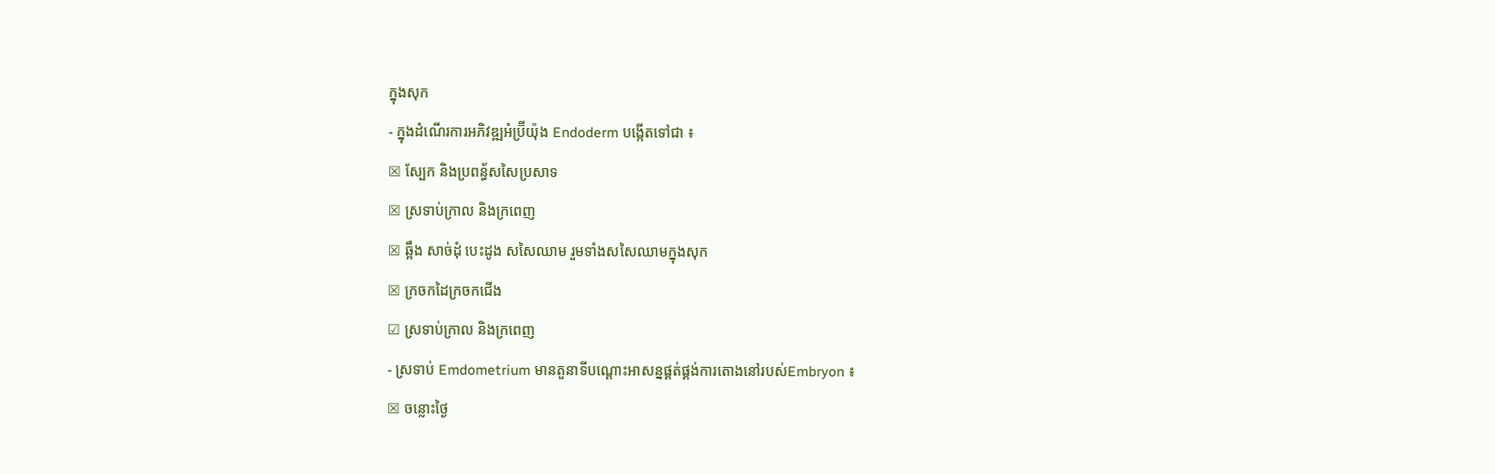ក្នុងសុក
- ក្នុងដំណើរការអភិវឌ្ឍអំប្រ៊ីយ៉ុង Endoderm បង្កើតទៅជា ៖
☒ ស្បែក និងប្រពន្ធ័សសៃប្រសាទ
☒ ស្រទាប់ក្រាល និងក្រពេញ
☒ ឆ្អឹង សាច់ដុំ បេះដូង សសៃឈាម រួមទាំងសសៃឈាមក្នុងសុក
☒ ក្រចកដៃក្រចកជើង
☑ ស្រទាប់ក្រាល និងក្រពេញ
- ស្រទាប់ Emdometrium មានតួនាទីបណ្តោះអាសន្នផ្គត់ផ្គង់ការតោងនៅរបស់Embryon ៖
☒ ចន្លោះថ្ងៃ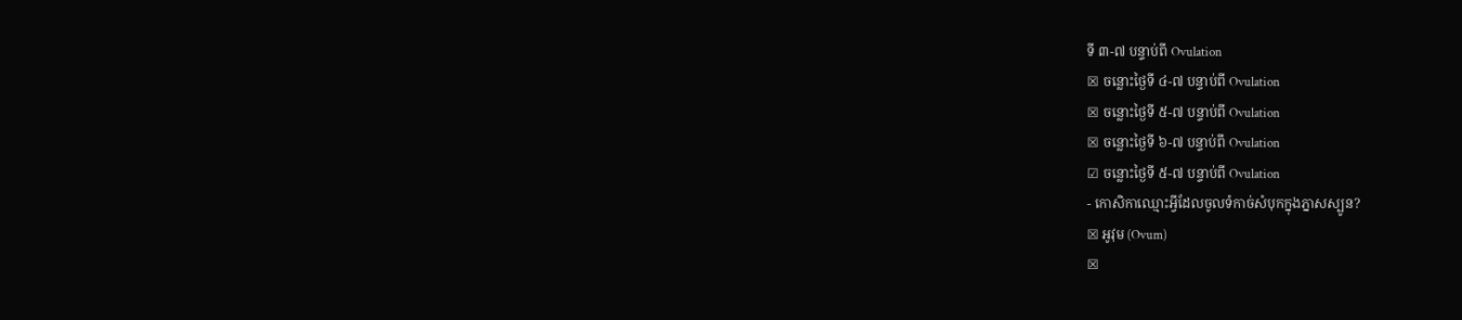ទី ៣-៧ បន្ទាប់ពី Ovulation
☒ ចន្លោះថ្ងៃទី ៤-៧ បន្ទាប់ពី Ovulation
☒ ចន្លោះថ្ងៃទី ៥-៧ បន្ទាប់ពី Ovulation
☒ ចន្លោះថ្ងៃទី ៦-៧ បន្ទាប់ពី Ovulation
☑ ចន្លោះថ្ងៃទី ៥-៧ បន្ទាប់ពី Ovulation
- កោសិកាឈ្មោះអ្វីដែលចូលទំកាច់សំបុកក្នុងភ្នាសស្បូន?
☒ អូវុម (Ovum)
☒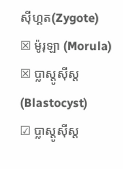ស៊ីហ្គត(Zygote)
☒ ម៉ូរុឡា (Morula)
☒ ប្លាស្តូស៊ីស្ត(Blastocyst)
☑ ប្លាស្តូស៊ីស្ត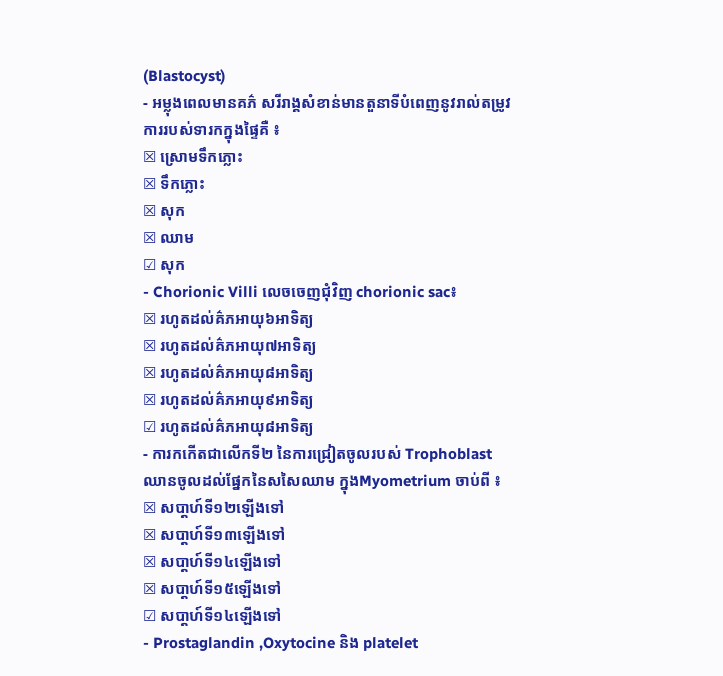(Blastocyst)
- អម្លុងពេលមានគភ៌ សរីរាង្គសំខាន់មានតួនាទីបំពេញនូវរាល់តម្រូវការរបស់ទារកក្នុងផ្ទៃគឺ ៖
☒ ស្រោមទឹកភ្លោះ
☒ ទឹកភ្លោះ
☒ សុក
☒ ឈាម
☑ សុក
- Chorionic Villi លេចចេញជុំវិញ chorionic sac៖
☒ រហូតដល់គ៌ភអាយុ៦អាទិត្យ
☒ រហូតដល់គ៌ភអាយុ៧អាទិត្យ
☒ រហូតដល់គ៌ភអាយុ៨អាទិត្យ
☒ រហូតដល់គ៌ភអាយុ៩អាទិត្យ
☑ រហូតដល់គ៌ភអាយុ៨អាទិត្យ
- ការកកើតជាលើកទី២ នៃការជ្រៀតចូលរបស់ Trophoblast ឈានចូលដល់ផ្នែកនៃសសៃឈាម ក្នុងMyometrium ចាប់ពី ៖
☒ សបា្ដហ៍ទី១២ឡើងទៅ
☒ សបា្ដហ៍ទី១៣ឡើងទៅ
☒ សបា្ដហ៍ទី១៤ឡើងទៅ
☒ សបា្ដហ៍ទី១៥ឡើងទៅ
☑ សបា្ដហ៍ទី១៤ឡើងទៅ
- Prostaglandin ,Oxytocine និង platelet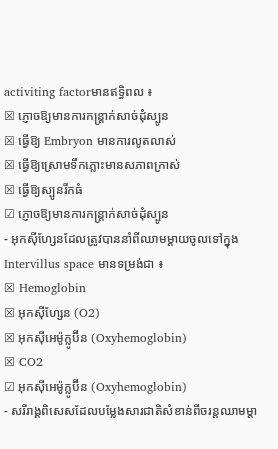activiting factorមានឥទ្ធិពល ៖
☒ ភ្ញោចឱ្យមានការកន្ដ្រាក់សាច់ដុំស្បូន
☒ ធ្វើឱ្យ Embryon មានការលូតលាស់
☒ ធ្វើឱ្យស្រោមទឹកភ្លោះមានសភាពក្រាស់
☒ ធ្វើឱ្យស្បូនរីកធំ
☑ ភ្ញោចឱ្យមានការកន្ដ្រាក់សាច់ដុំស្បូន
- អុកស៊ីហ្សែនដែលត្រូវបាននាំពីឈាមម្ដាយចូលទៅក្នុងIntervillus space មានទម្រង់ជា ៖
☒ Hemoglobin
☒ អុកស៊ីហ្សែន (O2)
☒ អុកស៊ីអេម៉ូក្លូប៊ីន (Oxyhemoglobin)
☒ CO2
☑ អុកស៊ីអេម៉ូក្លូប៊ីន (Oxyhemoglobin)
- សរីរាង្គពិសេសដែលបម្លែងសារជាតិសំខាន់ពីចរន្ដឈាមម្តា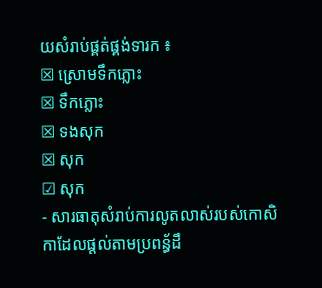យសំរាប់ផ្គត់ផ្គង់ទារក ៖
☒ ស្រោមទឹកភ្លោះ
☒ ទឹកភ្លោះ
☒ ទងសុក
☒ សុក
☑ សុក
- សារធាតុសំរាប់ការលូតលាស់របស់កោសិកាដែលផ្ដល់តាមប្រពន្ធ័ដឹ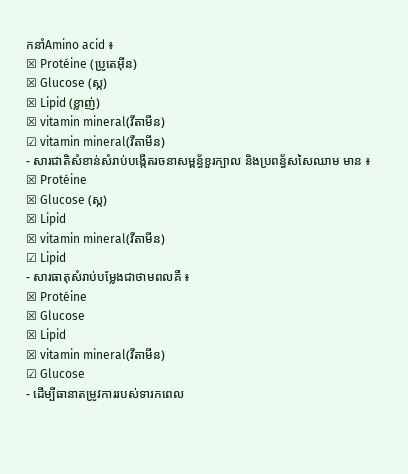កនាំAmino acid ៖
☒ Protéine (ប្រូតេអ៊ីន)
☒ Glucose (ស្ក)
☒ Lipid (ខ្លាញ់)
☒ vitamin mineral(វីតាមីន)
☑ vitamin mineral(វីតាមីន)
- សារជាតិសំខាន់សំរាប់បង្កើតរចនាសម្ពន្ធ័ខួរក្បាល និងប្រពន្ធ័សសៃឈាម មាន ៖
☒ Protéine
☒ Glucose (ស្ក)
☒ Lipid
☒ vitamin mineral(វីតាមីន)
☑ Lipid
- សារធាតុសំរាប់បម្លែងជាថាមពលគឺ ៖
☒ Protéine
☒ Glucose
☒ Lipid
☒ vitamin mineral(វីតាមីន)
☑ Glucose
- ដើម្បីធានាតម្រូវការរបស់ទារកពេល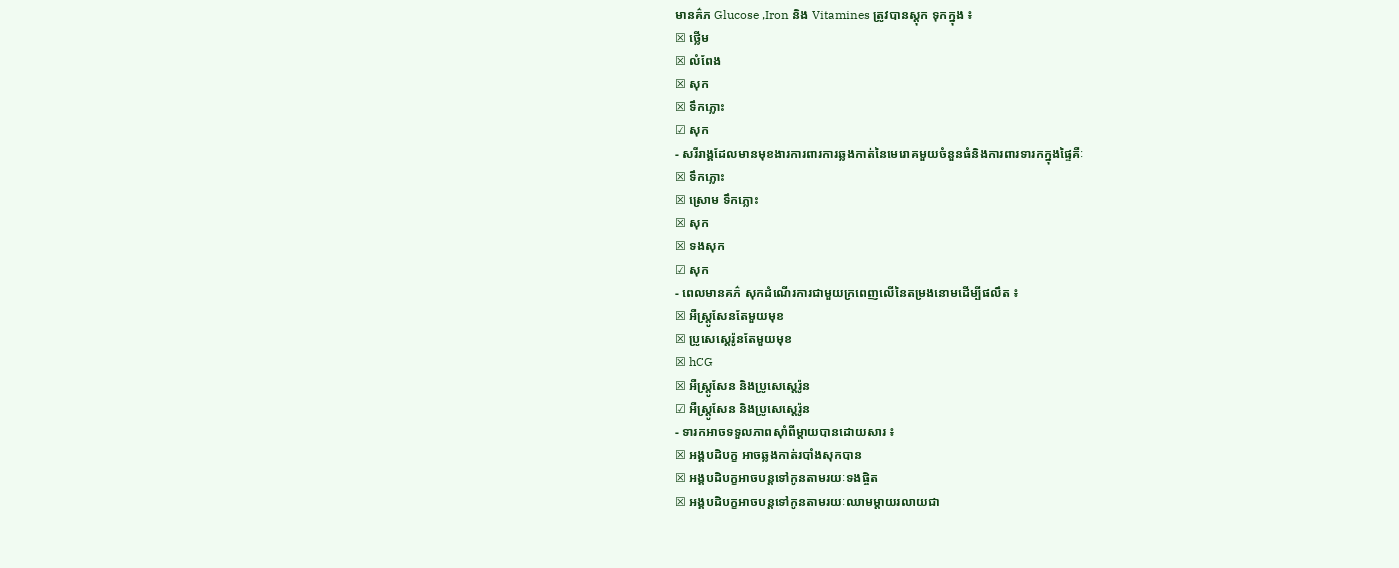មានគ៌ភ Glucose ,Iron និង Vitamines ត្រូវបានស្ដុក ទុកក្នុង ៖
☒ ថ្លើម
☒ លំពែង
☒ សុក
☒ ទឹកភ្លោះ
☑ សុក
- សរីរាង្គដែលមានមុខងារការពារការឆ្លងកាត់នៃមេរោគមួយចំនួនធំនិងការពារទារកក្នុងផ្ទៃគឺៈ
☒ ទឹកភ្លោះ
☒ ស្រោម ទឹកភ្លោះ
☒ សុក
☒ ទងសុក
☑ សុក
- ពេលមានគភ៌ សុកដំណើរការជាមួយក្រពេញលើនៃតម្រងនោមដើម្បីផលឹត ៖
☒ អឺស្ត្រូសែនតែមួយមុខ
☒ ប្រូសេស្តេរ៉ូនតែមួយមុខ
☒ hCG
☒ អឺស្ត្រូសែន និងប្រូសេស្តេរ៉ូន
☑ អឺស្ត្រូសែន និងប្រូសេស្តេរ៉ូន
- ទារកអាចទទួលភាពស៊ាំពីម្ដាយបានដោយសារ ៖
☒ អង្គបដិបក្ខ អាចឆ្លងកាត់របាំងសុកបាន
☒ អង្គបដិបក្ខអាចបន្តទៅកូនតាមរយៈទងផ្ចិត
☒ អង្គបដិបក្ខអាចបន្តទៅកូនតាមរយៈឈាមម្ដាយរលាយជា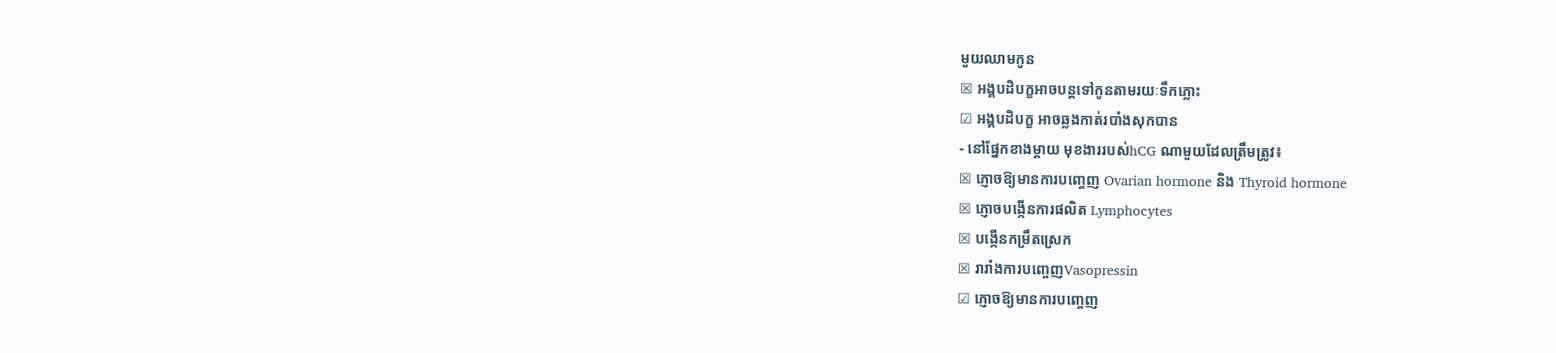មួយឈាមកូន
☒ អង្គបដិបក្ខអាចបន្តទៅកូនតាមរយៈទឹកភ្លោះ
☑ អង្គបដិបក្ខ អាចឆ្លងកាត់របាំងសុកបាន
- នៅផ្នែកខាងម្ដាយ មុខងាររបស់hCG ណាមួយដែលត្រឹមត្រូវ៖
☒ ភ្ញោចឱ្យមានការបញ្ចេញ Ovarian hormone និង Thyroid hormone
☒ ភ្ញោចបង្កើនការផលិត Lymphocytes
☒ បង្កើនកម្រឹតស្រេក
☒ រារាំងការបញ្ចេញVasopressin
☑ ភ្ញោចឱ្យមានការបញ្ចេញ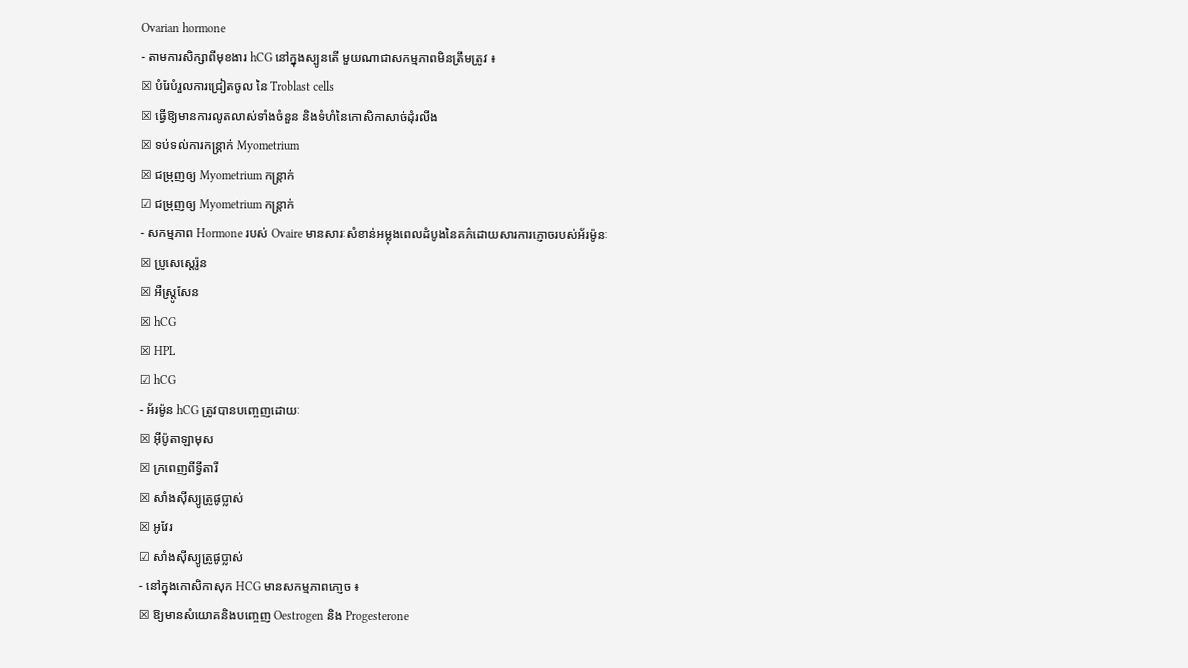Ovarian hormone
- តាមការសិក្សាពីមុខងារ hCG នៅក្នុងស្បូនតើ មួយណាជាសកម្មភាពមិនត្រឹមត្រូវ ៖
☒ បំរែបំរួលការជ្រៀតចូល នៃ Troblast cells
☒ ធ្វើឱ្យមានការលូតលាស់ទាំងចំនួន និងទំហំនៃកោសិកាសាច់ដុំរលីង
☒ ទប់ទល់ការកន្ដ្រាក់ Myometrium
☒ ជម្រុញឲ្យ Myometrium កន្ត្រាក់
☑ ជម្រុញឲ្យ Myometrium កន្ត្រាក់
- សកម្មភាព Hormone របស់ Ovaire មានសារៈសំខាន់អម្លុងពេលដំបូងនៃគភ៌ដោយសារការភ្ញោចរបស់អ័រម៉ូនៈ
☒ ប្រូសេស្តេរ៉ូន
☒ អឺស្ត្រូសែន
☒ hCG
☒ HPL
☑ hCG
- អ័រម៉ូន hCG ត្រូវបានបញ្ចេញដោយៈ
☒ អ៊ីប៉ូតាឡាមុស
☒ ក្រពេញពីទ្វីតារី
☒ សាំងស៊ីស្យូត្រូផូប្លាស់
☒ អូវែរ
☑ សាំងស៊ីស្យូត្រូផូប្លាស់
- នៅក្នុងកោសិកាសុក HCG មានសកម្មភាពភោ្ញច ៖
☒ ឱ្យមានសំយោគនិងបញ្ចេញ Oestrogen និង Progesterone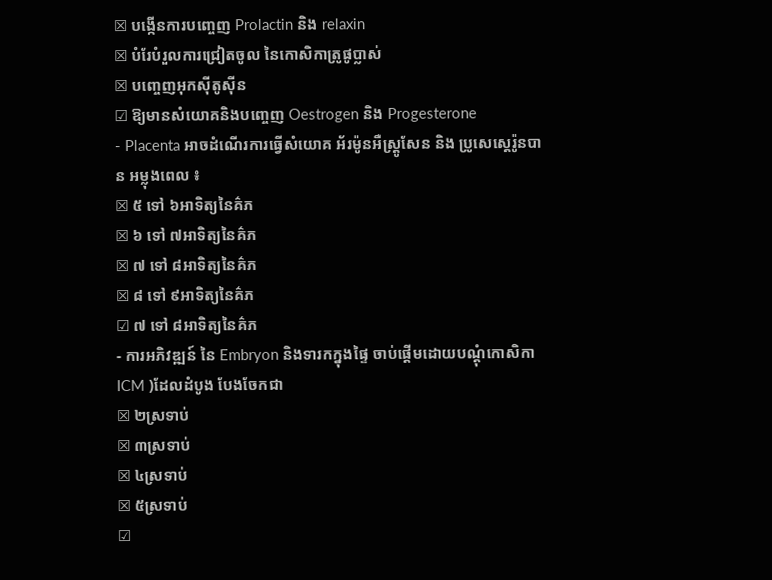☒ បង្កើនការបញ្ចេញ Prolactin និង relaxin
☒ បំរែបំរួលការជ្រៀតចូល នៃកោសិកាត្រូផូប្លាស់
☒ បញ្ចេញអុកស៊ីតូស៊ីន
☑ ឱ្យមានសំយោគនិងបញ្ចេញ Oestrogen និង Progesterone
- Placenta អាចដំណើរការធ្វើសំយោគ អ័រម៉ូនអឺស្ត្រូសែន និង ប្រូសេស្តេរ៉ូនបាន អម្លុងពេល ៖
☒ ៥ ទៅ ៦អាទិត្យនៃគ៌ភ
☒ ៦ ទៅ ៧អាទិត្យនៃគ៌ភ
☒ ៧ ទៅ ៨អាទិត្យនៃគ៌ភ
☒ ៨ ទៅ ៩អាទិត្យនៃគ៌ភ
☑ ៧ ទៅ ៨អាទិត្យនៃគ៌ភ
- ការអភិវឌ្ឍន៍ នៃ Embryon និងទារកក្នុងផ្ទៃ ចាប់ផ្ដើមដោយបណ្ដុំកោសិកា ICM )ដែលដំបូង បែងចែកជា
☒ ២ស្រទាប់
☒ ៣ស្រទាប់
☒ ៤ស្រទាប់
☒ ៥ស្រទាប់
☑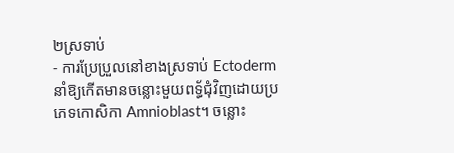២ស្រទាប់
- ការប្រែប្រួលនៅខាងស្រទាប់ Ectoderm នាំឱ្យកើតមានចន្លោះមួយពទ្ធ័ជុំវិញដោយប្រភេទកោសិកា Amnioblast។ ចន្លោះ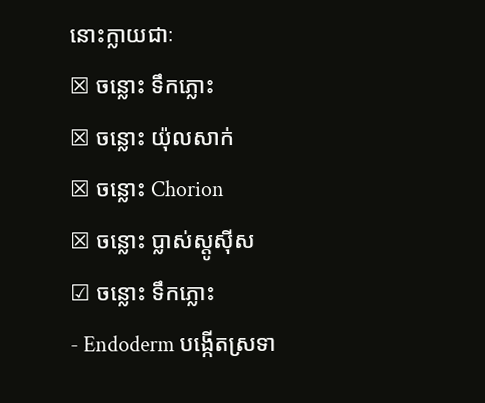នោះក្លាយជាៈ
☒ ចន្លោះ ទឹកភ្លោះ
☒ ចន្លោះ យ៉ុលសាក់
☒ ចន្លោះ Chorion
☒ ចន្លោះ ប្លាស់ស្តូស៊ីស
☑ ចន្លោះ ទឹកភ្លោះ
- Endoderm បង្កើតស្រទា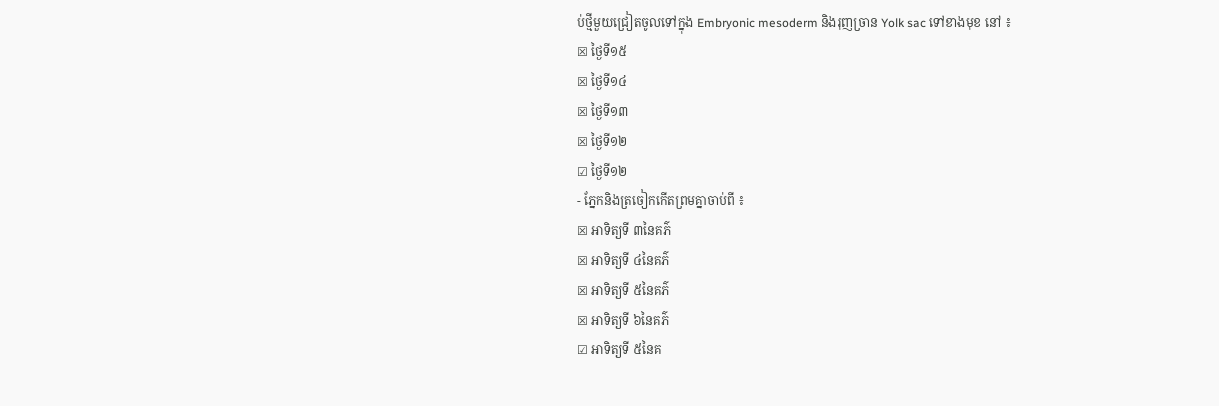ប់ថ្មីមួយជ្រៀតចូលទៅក្នុង Embryonic mesoderm និងរុញច្រាន Yolk sac ទៅខាងមុខ នៅ ៖
☒ ថ្ងៃទី១៥
☒ ថ្ងៃទី១៤
☒ ថ្ងៃទី១៣
☒ ថ្ងៃទី១២
☑ ថ្ងៃទី១២
- ភ្នែកនិងត្រចៀកកើតព្រមគ្នាចាប់ពី ៖
☒ អាទិត្យទី ៣នៃគភ៌
☒ អាទិត្យទី ៤នៃគភ៌
☒ អាទិត្យទី ៥នៃគភ៌
☒ អាទិត្យទី ៦នៃគភ៌
☑ អាទិត្យទី ៥នៃគ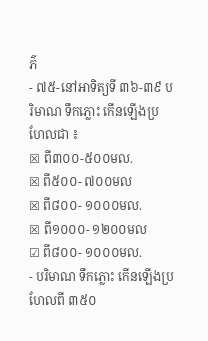ភ៌
- ៧៥-នៅអាទិត្យទី ៣៦-៣៩ បរិមាណ ទឹកភ្លោះ កើនឡើងប្រហែលជា ៖
☒ ពី៣០០-៥០០មល.
☒ ពី៥០០- ៧០០មល
☒ ពី៨០០- ១០០០មល.
☒ ពី១០០០- ១២០០មល
☑ ពី៨០០- ១០០០មល.
- បរិមាណ ទឹកភ្លោះ កើនឡើងប្រហែលពី ៣៥០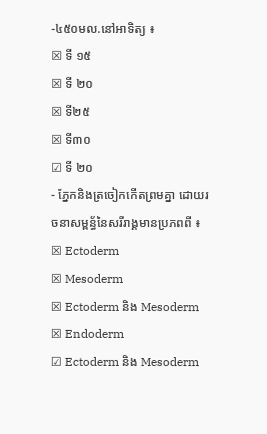-៤៥០មល.នៅអាទិត្យ ៖
☒ ទី ១៥
☒ ទី ២០
☒ ទី២៥
☒ ទី៣០
☑ ទី ២០
- ភ្នែកនិងត្រចៀកកើតព្រមគ្នា ដោយរចនាសម្ពន្ធ័នៃសរីរាង្គមានប្រភពពី ៖
☒ Ectoderm
☒ Mesoderm
☒ Ectoderm និង Mesoderm
☒ Endoderm
☑ Ectoderm និង Mesoderm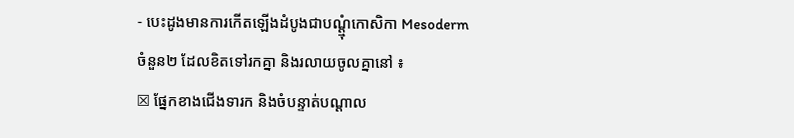- បេះដូងមានការកើតឡើងដំបូងជាបណ្ដ្មុំកោសិកា Mesoderm ចំនួន២ ដែលខិតទៅរកគ្នា និងរលាយចូលគ្នានៅ ៖
☒ ផ្នែកខាងជើងទារក និងចំបន្ទាត់បណ្ដាល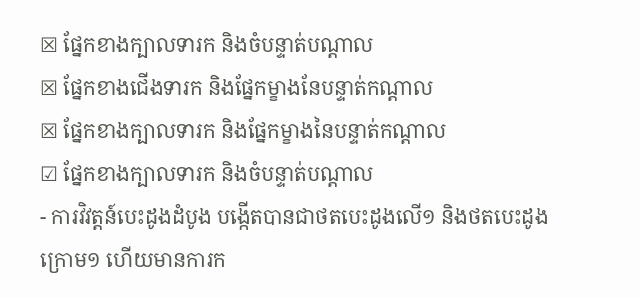☒ ផ្នែកខាងក្បាលទារក និងចំបន្ទាត់បណ្ដាល
☒ ផ្នែកខាងជើងទារក និងផ្នែកម្ខាងនែបន្ទាត់កណ្តាល
☒ ផ្នែកខាងក្បាលទារក និងផ្នែកម្ខាងនៃបន្ទាត់កណ្តាល
☑ ផ្នែកខាងក្បាលទារក និងចំបន្ទាត់បណ្ដាល
- ការវិវត្ដន៍បេះដូងដំបូង បង្កើតបានជាថតបេះដូងលើ១ និងថតបេះដូងក្រោម១ ហើយមានការក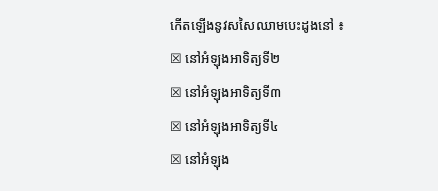កើតឡើងនូវសសៃឈាមបេះដូងនៅ ៖
☒ នៅអំឡុងអាទិត្យទី២
☒ នៅអំឡុងអាទិត្យទី៣
☒ នៅអំឡុងអាទិត្យទី៤
☒ នៅអំឡុង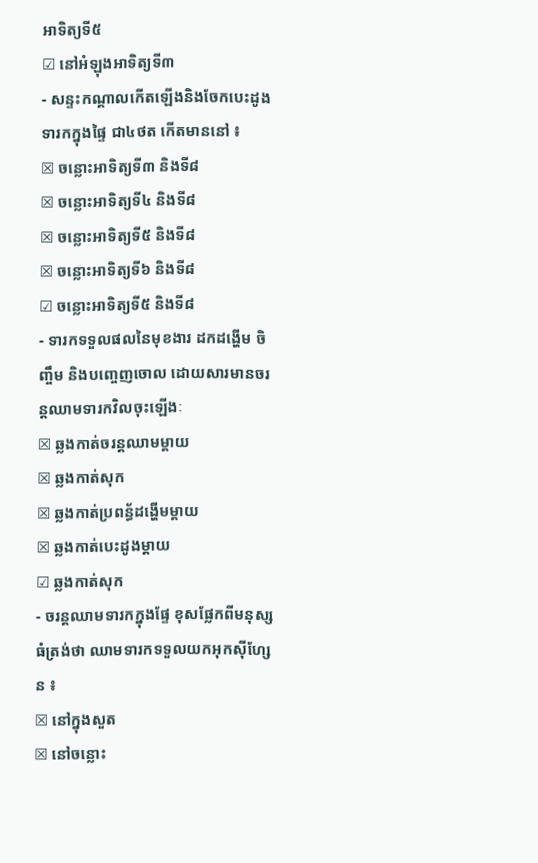អាទិត្យទី៥
☑ នៅអំឡុងអាទិត្យទី៣
- សន្ទះកណ្ដាលកើតឡើងនិងចែកបេះដូងទារកក្នុងផ្ទៃ ជា៤ថត កើតមាននៅ ៖
☒ ចន្លោះអាទិត្យទី៣ និងទី៨
☒ ចន្លោះអាទិត្យទី៤ និងទី៨
☒ ចន្លោះអាទិត្យទី៥ និងទី៨
☒ ចន្លោះអាទិត្យទី៦ និងទី៨
☑ ចន្លោះអាទិត្យទី៥ និងទី៨
- ទារកទទួលផលនៃមុខងារ ដកដង្ហើម ចិញ្ចឹម និងបញ្ចេញចោល ដោយសារមានចរន្ដឈាមទារកវិលចុះឡើងៈ
☒ ឆ្លងកាត់ចរន្ដឈាមម្ដាយ
☒ ឆ្លងកាត់សុក
☒ ឆ្លងកាត់ប្រពន្ធ័ដង្ហើមម្ដាយ
☒ ឆ្លងកាត់បេះដូងម្ដាយ
☑ ឆ្លងកាត់សុក
- ចរន្ដឈាមទារកក្នុងផ្ទែ ខុសផ្លែកពីមនុស្សធំត្រង់ថា ឈាមទារកទទួលយកអុកស៊ីហ្សែន ៖
☒ នៅក្នុងសួត
☒ នៅចន្លោះ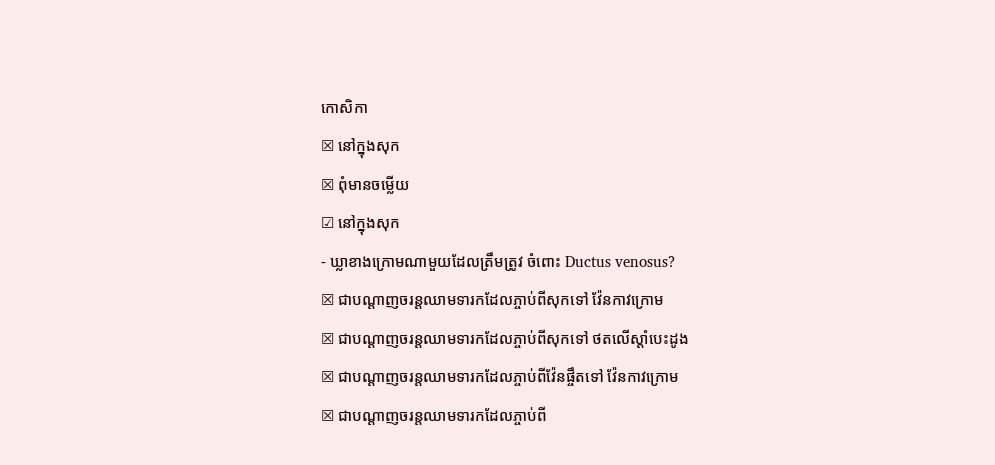កោសិកា
☒ នៅក្នុងសុក
☒ ពុំមានចម្លើយ
☑ នៅក្នុងសុក
- ឃ្លាខាងក្រោមណាមួយដែលត្រឹមត្រូវ ចំពោះ Ductus venosus?
☒ ជាបណ្តាញចរន្តឈាមទារកដែលភ្ចាប់ពីសុកទៅ វ៉ែនកាវក្រោម
☒ ជាបណ្តាញចរន្តឈាមទារកដែលភ្ចាប់ពីសុកទៅ ថតលើស្តាំបេះដូង
☒ ជាបណ្តាញចរន្តឈាមទារកដែលភ្ចាប់ពីវ៉ែនផ្ចឹតទៅ វ៉ែនកាវក្រោម
☒ ជាបណ្តាញចរន្តឈាមទារកដែលភ្ចាប់ពី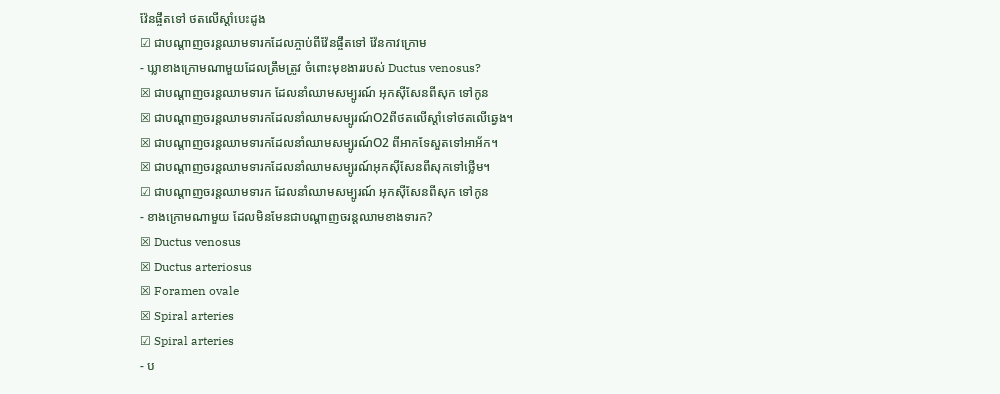វ៉ែនផ្ចឹតទៅ ថតលើស្តាំបេះដូង
☑ ជាបណ្តាញចរន្តឈាមទារកដែលភ្ចាប់ពីវ៉ែនផ្ចឹតទៅ វ៉ែនកាវក្រោម
- ឃ្លាខាងក្រោមណាមួយដែលត្រឹមត្រូវ ចំពោះមុខងាររបស់ Ductus venosus?
☒ ជាបណ្តាញចរន្តឈាមទារក ដែលនាំឈាមសម្បូរណ៍ អុកស៊ីសែនពីសុក ទៅកូន
☒ ជាបណ្តាញចរន្តឈាមទារកដែលនាំឈាមសម្បូរណ៍O2ពីថតលើស្តាំទៅថតលើឆ្វេង។
☒ ជាបណ្តាញចរន្តឈាមទារកដែលនាំឈាមសម្បូរណ៍O2 ពីអាកទែសួតទៅអាអ័ក។
☒ ជាបណ្តាញចរន្តឈាមទារកដែលនាំឈាមសម្បូរណ៍អុកស៊ីសែនពីសុកទៅថ្លើម។
☑ ជាបណ្តាញចរន្តឈាមទារក ដែលនាំឈាមសម្បូរណ៍ អុកស៊ីសែនពីសុក ទៅកូន
- ខាងក្រោមណាមួយ ដែលមិនមែនជាបណ្តាញចរន្តឈាមខាងទារក?
☒ Ductus venosus
☒ Ductus arteriosus
☒ Foramen ovale
☒ Spiral arteries
☑ Spiral arteries
- ប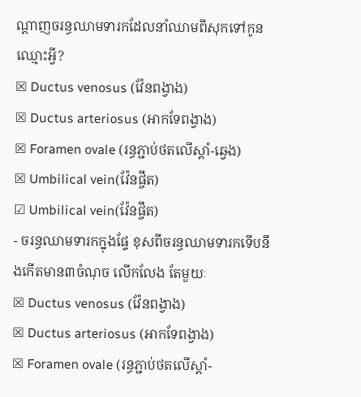ណ្តាញចរន្ធឈាមទារកដែលនាំឈាមពីសុកទៅកូន ឈ្មោះអ្វី?
☒ Ductus venosus (វ៉ែនពង្វាង)
☒ Ductus arteriosus (អាកទែពង្វាង)
☒ Foramen ovale (រន្ធភ្ជាប់ថតលើស្តាំ-ឆ្វេង)
☒ Umbilical vein(វ៉ែនផ្ចឹត)
☑ Umbilical vein(វ៉ែនផ្ចឹត)
- ចរន្ធឈាមទារកក្នុងផ្ទែ ខុសពីចរន្ធឈាមទារកទើបនឹងកើតមាន៣ចំណុច លើកលែង តែមួយៈ
☒ Ductus venosus (វ៉ែនពង្វាង)
☒ Ductus arteriosus (អាកទែពង្វាង)
☒ Foramen ovale (រន្ធភ្ជាប់ថតលើស្តាំ-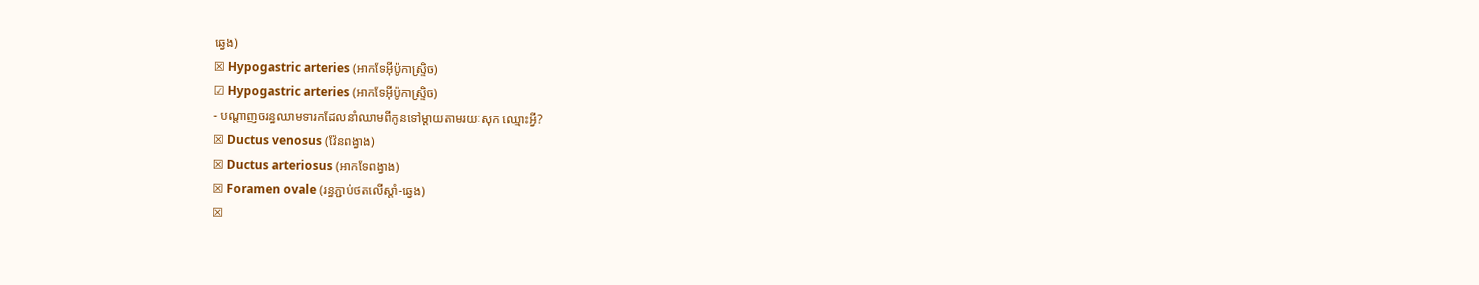ឆ្វេង)
☒ Hypogastric arteries (អាកទែអ៊ីប៉ូកាស្ទ្រិច)
☑ Hypogastric arteries (អាកទែអ៊ីប៉ូកាស្ទ្រិច)
- បណ្តាញចរន្ធឈាមទារកដែលនាំឈាមពីកូនទៅម្តាយតាមរយៈសុក ឈ្មោះអ្វី?
☒ Ductus venosus (វ៉ែនពង្វាង)
☒ Ductus arteriosus (អាកទែពង្វាង)
☒ Foramen ovale (រន្ធភ្ជាប់ថតលើស្តាំ-ឆ្វេង)
☒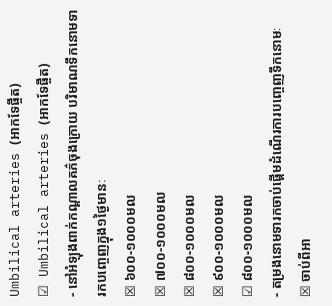Umbilical arteries (អាកទែផ្ចឹត)
☑ Umbilical arteries (អាកទែផ្ចឹត)
- នៅអំឡុងពាក់កណ្ដាលគភ៌ចុងក្រោយ បរិមាណទឹកនោមទារកបញ្ចេញក្នុង១ថ្ងៃមានៈ
☒ ៦០០-១០០០មល
☒ ៧០០-១០០០មល
☒ ៨០០-១០០០មល
☒ ៩០០-១០០០មល
☑ ៨០០-១០០០មល
- តម្រងនោមទារកចាប់ផ្តើមដំណើរការបញ្ចេញទឹកនោមៈ
☒ ចាប់ពីអា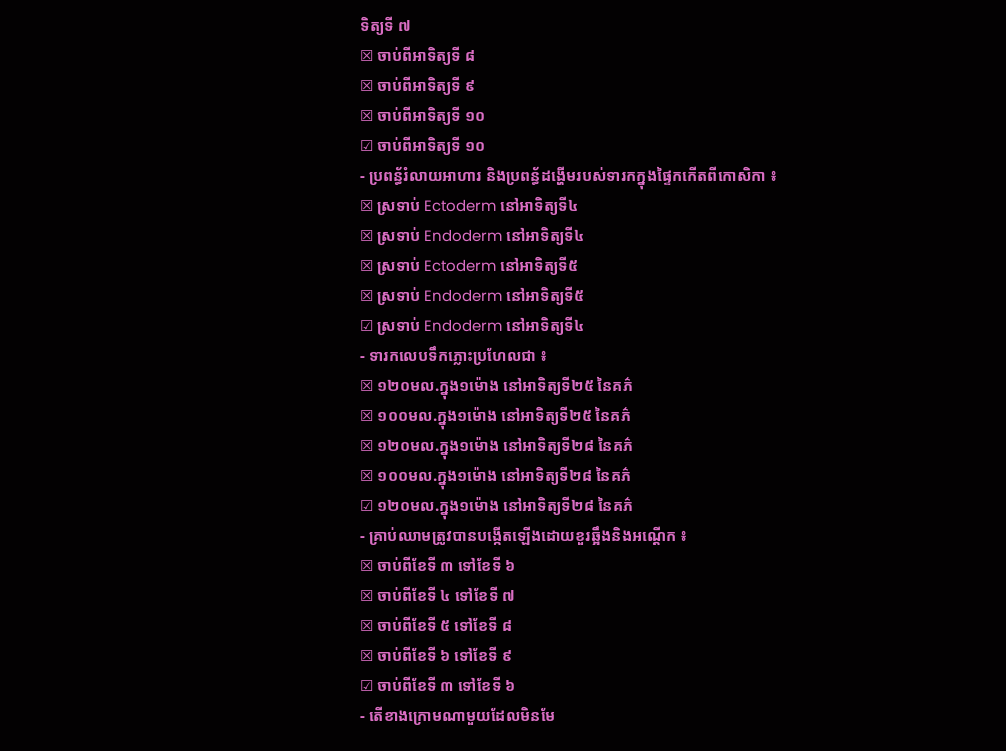ទិត្យទី ៧
☒ ចាប់ពីអាទិត្យទី ៨
☒ ចាប់ពីអាទិត្យទី ៩
☒ ចាប់ពីអាទិត្យទី ១០
☑ ចាប់ពីអាទិត្យទី ១០
- ប្រពន្ធ័រំលាយអាហារ និងប្រពន្ធ័ដង្ហើមរបស់ទារកក្នុងផ្ទៃកកើតពីកោសិកា ៖
☒ ស្រទាប់ Ectoderm នៅអាទិត្យទី៤
☒ ស្រទាប់ Endoderm នៅអាទិត្យទី៤
☒ ស្រទាប់ Ectoderm នៅអាទិត្យទី៥
☒ ស្រទាប់ Endoderm នៅអាទិត្យទី៥
☑ ស្រទាប់ Endoderm នៅអាទិត្យទី៤
- ទារកលេបទឹកភ្លោះប្រហែលជា ៖
☒ ១២០មល.ក្នុង១ម៉ោង នៅអាទិត្យទី២៥ នៃគភ៌
☒ ១០០មល.ក្នុង១ម៉ោង នៅអាទិត្យទី២៥ នៃគភ៌
☒ ១២០មល.ក្នុង១ម៉ោង នៅអាទិត្យទី២៨ នៃគភ៌
☒ ១០០មល.ក្នុង១ម៉ោង នៅអាទិត្យទី២៨ នៃគភ៌
☑ ១២០មល.ក្នុង១ម៉ោង នៅអាទិត្យទី២៨ នៃគភ៌
- គ្រាប់ឈាមត្រូវបានបង្កើតឡើងដោយខួរឆ្អឹងនិងអណ្តើក ៖
☒ ចាប់ពីខែទី ៣ ទៅខែទី ៦
☒ ចាប់ពីខែទី ៤ ទៅខែទី ៧
☒ ចាប់ពីខែទី ៥ ទៅខែទី ៨
☒ ចាប់ពីខែទី ៦ ទៅខែទី ៩
☑ ចាប់ពីខែទី ៣ ទៅខែទី ៦
- តើខាងក្រោមណាមួយដែលមិនមែ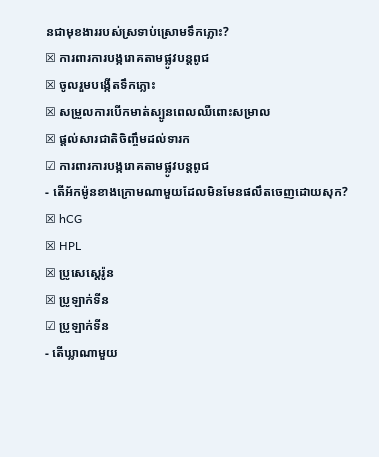នជាមុខងាររបស់ស្រទាប់ស្រោមទឹកភ្លោះ?
☒ ការពារការបង្ករោគតាមផ្លូវបន្តពូជ
☒ ចូលរួមបង្កើតទឹកភ្លោះ
☒ សម្រួលការបើកមាត់ស្បូនពេលឈឺពោះសម្រាល
☒ ផ្តល់សារជាតិចិញ្ចឹមដល់ទារក
☑ ការពារការបង្ករោគតាមផ្លូវបន្តពូជ
- តើអ័កម៉ូនខាងក្រោមណាមួយដែលមិនមែនផលឹតចេញដោយសុក?
☒ hCG
☒ HPL
☒ ប្រូសេស្តេរ៉ូន
☒ ប្រូឡាក់ទីន
☑ ប្រូឡាក់ទីន
- តើឃ្លាណាមួយ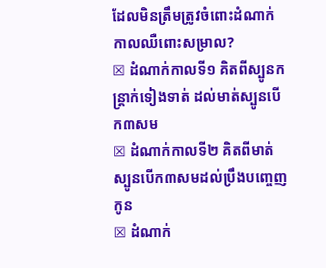ដែលមិនត្រឹមត្រូវចំពោះដំណាក់កាលឈឺពោះសម្រាល?
☒ ដំណាក់កាលទី១ គិតពីស្បូនកន្រ្តាក់ទៀងទាត់ ដល់មាត់ស្បូនបើក៣សម
☒ ដំណាក់កាលទី២ គិតពីមាត់ស្បូនបើក៣សមដល់ប្រឹងបញ្ចេញកូន
☒ ដំណាក់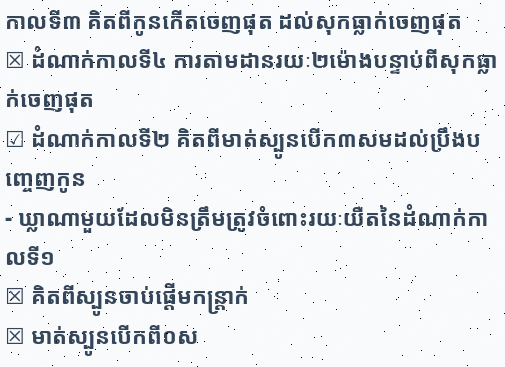កាលទី៣ គិតពីកូនកើតចេញផុត ដល់សុកធ្លាក់ចេញផុត
☒ ដំណាក់កាលទី៤ ការតាមដានរយៈ២ម៉ោងបន្ទាប់ពីសុកធ្លាក់ចេញផុត
☑ ដំណាក់កាលទី២ គិតពីមាត់ស្បូនបើក៣សមដល់ប្រឹងបញ្ចេញកូន
- ឃ្លាណាមួយដែលមិនត្រឹមត្រូវចំពោះរយៈយឺតនៃដំណាក់កាលទី១
☒ គិតពីស្បូនចាប់ផ្តើមកន្រ្តាក់
☒ មាត់ស្បូនបើកពី០ស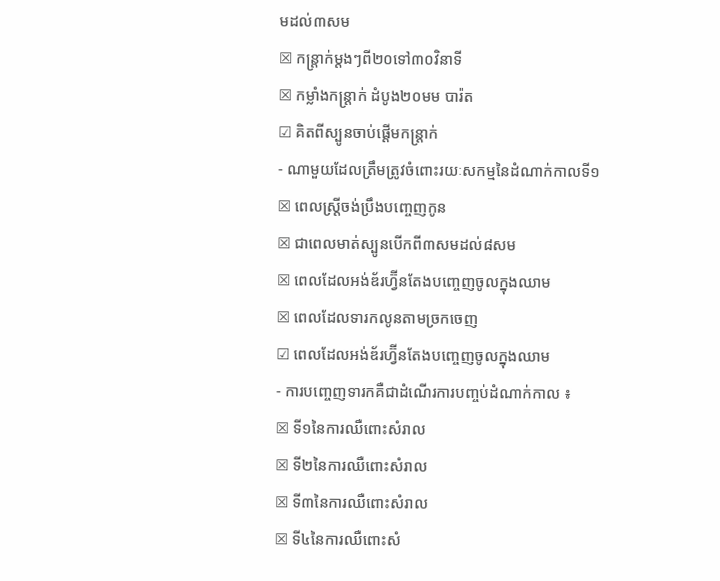មដល់៣សម
☒ កន្ត្រាក់ម្តងៗពី២០ទៅ៣០វិនាទី
☒ កម្លាំងកន្ត្រាក់ ដំបូង២០មម បារ៉ត
☑ គិតពីស្បូនចាប់ផ្តើមកន្រ្តាក់
- ណាមួយដែលត្រឹមត្រូវចំពោះរយៈសកម្មនៃដំណាក់កាលទី១
☒ ពេលស្ត្រីចង់ប្រឹងបញ្ចេញកូន
☒ ជាពេលមាត់ស្បូនបើកពី៣សមដល់៨សម
☒ ពេលដែលអង់ឌ័រហ្វ៊ីនតែងបញ្ចេញចូលក្នុងឈាម
☒ ពេលដែលទារកលូនតាមច្រកចេញ
☑ ពេលដែលអង់ឌ័រហ្វ៊ីនតែងបញ្ចេញចូលក្នុងឈាម
- ការបញ្ចេញទារកគឺជាដំណើរការបញ្ចប់ដំណាក់កាល ៖
☒ ទី១នៃការឈឺពោះសំរាល
☒ ទី២នៃការឈឺពោះសំរាល
☒ ទី៣នៃការឈឺពោះសំរាល
☒ ទី៤នៃការឈឺពោះសំ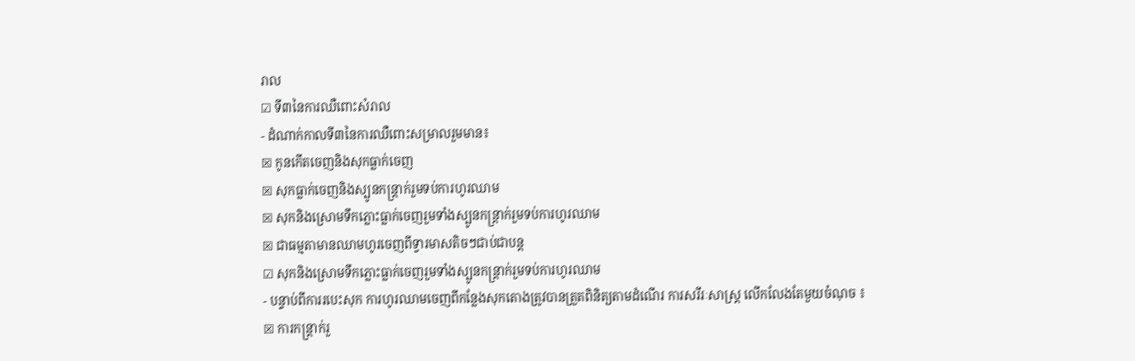រាល
☑ ទី៣នៃការឈឺពោះសំរាល
- ដំណាក់កាលទី៣នៃការឈឺពោះសម្រាលរួមមាន៖
☒ កូនកើតចេញនិងសុកធ្លាក់ចេញ
☒ សុកធ្លាក់ចេញនិងស្បូនកន្ត្រាក់រួមទប់ការហូរឈាម
☒ សុកនិងស្រោមទឹកភ្លោះធ្លាក់ចេញរួមទាំងស្បូនកន្ត្រាក់រួមទប់ការហូរឈាម
☒ ជាធម្មតាមានឈាមហូរចេញពីទ្វារមាសតិចៗជាប់ជាបន្ត
☑ សុកនិងស្រោមទឹកភ្លោះធ្លាក់ចេញរួមទាំងស្បូនកន្ត្រាក់រួមទប់ការហូរឈាម
- បន្ទាប់ពីការរបេះសុក ការហូរឈាមចេញពីកន្លែងសុកតោងត្រូវបានត្រួតពិនិត្យតាមដំណើរ ការសរីរៈសាស្រ្ត លើកលែងតែមួយចំណុច ៖
☒ ការកន្ដ្រាក់រួ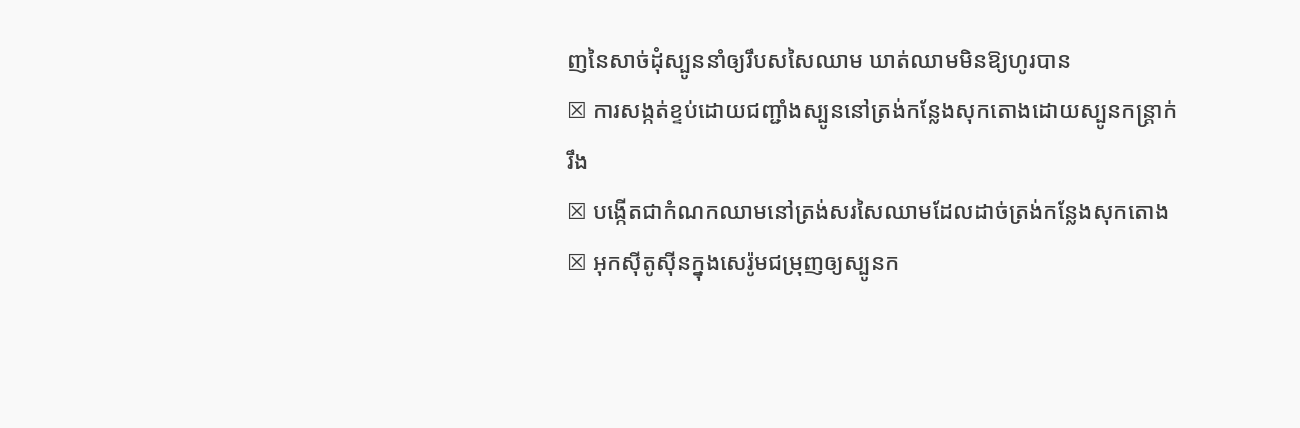ញនៃសាច់ដុំស្បូននាំឲ្យរឹបសសៃឈាម ឃាត់ឈាមមិនឱ្យហូរបាន
☒ ការសង្កត់ខ្ទប់ដោយជញ្ជាំងស្បូននៅត្រង់កន្លែងសុកតោងដោយស្បូនកន្ដ្រាក់រឹង
☒ បង្កើតជាកំណកឈាមនៅត្រង់សរសៃឈាមដែលដាច់ត្រង់កន្លែងសុកតោង
☒ អុកស៊ីតូស៊ីនក្នុងសេរ៉ូមជម្រុញឲ្យស្បូនក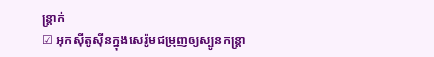ន្ត្រាក់
☑ អុកស៊ីតូស៊ីនក្នុងសេរ៉ូមជម្រុញឲ្យស្បូនកន្ត្រា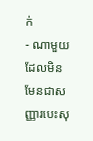ក់
- ណាមួយដែលមិនមែនជាសញ្ញារបេះសុ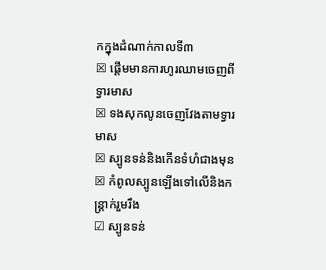កក្នុងដំណាក់កាលទី៣
☒ ផ្តើមមានការហូរឈាមចេញពីទ្វារមាស
☒ ទងសុកលូនចេញវែងតាមទ្វារមាស
☒ ស្បូនទន់និងកើនទំហំជាងមុន
☒ កំពូលស្បូនឡើងទៅលើនិងកន្ត្រាក់រួមរឹង
☑ ស្បូនទន់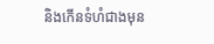និងកើនទំហំជាងមុន